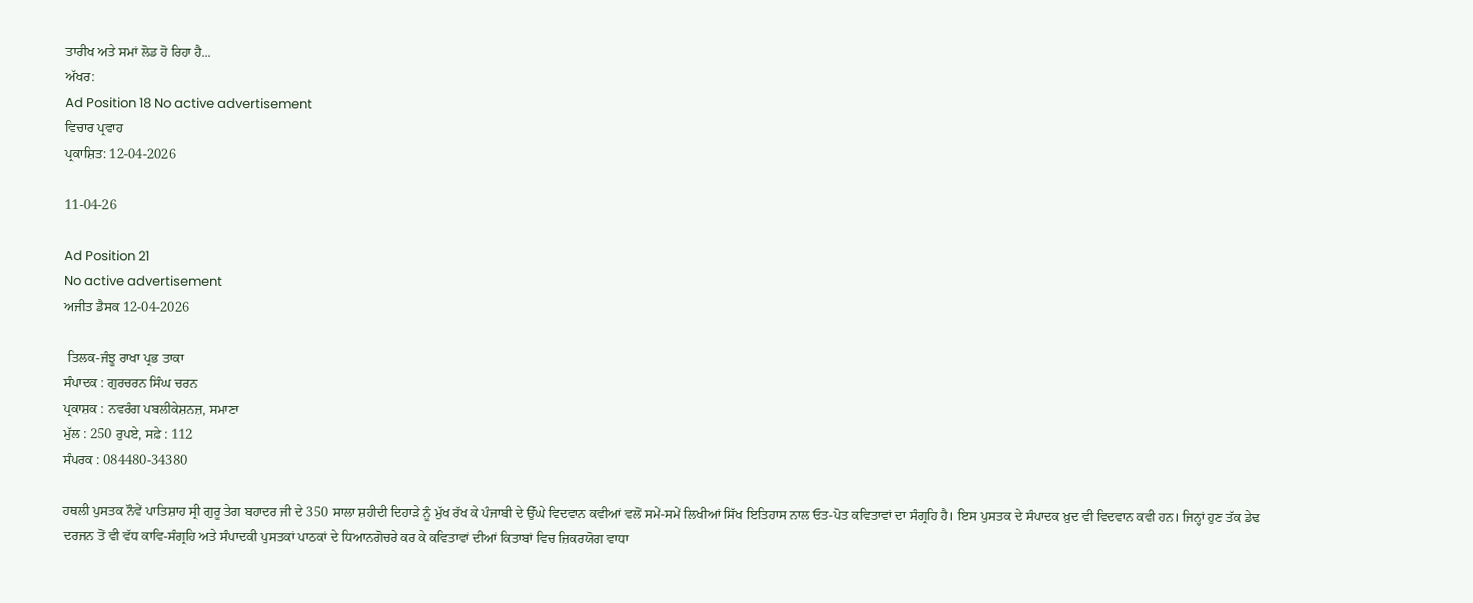ਤਾਰੀਖ ਅਤੇ ਸਮਾਂ ਲੋਡ ਹੋ ਰਿਹਾ ਹੈ...
ਅੱਖਰ:
Ad Position 18 No active advertisement
ਵਿਚਾਰ ਪ੍ਰਵਾਹ
ਪ੍ਰਕਾਸ਼ਿਤ: 12-04-2026

11-04-26

Ad Position 21
No active advertisement
ਅਜੀਤ ਡੈਸਕ 12-04-2026

 ਤਿਲਕ-ਜੰਝੂ ਰਾਖਾ ਪ੍ਰਭ ਤਾਕਾ
ਸੰਪਾਦਕ : ਗੁਰਚਰਨ ਸਿੰਘ ਚਰਨ
ਪ੍ਰਕਾਸ਼ਕ : ਨਵਰੰਗ ਪਬਲੀਕੇਸ਼ਨਜ਼, ਸਮਾਣਾ
ਮੁੱਲ : 250 ਰੁਪਏ, ਸਫ਼ੇ : 112
ਸੰਪਰਕ : 084480-34380

ਹਥਲੀ ਪੁਸਤਕ ਨੌਵੇਂ ਪਾਤਿਸ਼ਾਹ ਸ੍ਰੀ ਗੁਰੂ ਤੇਗ ਬਹਾਦਰ ਜੀ ਦੇ 350 ਸਾਲਾ ਸ਼ਹੀਦੀ ਦਿਹਾੜੇ ਨੂੰ ਮੁੱਖ ਰੱਖ ਕੇ ਪੰਜਾਬੀ ਦੇ ਉੱਘੇ ਵਿਦਵਾਨ ਕਵੀਆਂ ਵਲੋਂ ਸਮੇਂ-ਸਮੇਂ ਲਿਖੀਆਂ ਸਿੱਖ ਇਤਿਹਾਸ ਨਾਲ ਓਤ-ਪੋਤ ਕਵਿਤਾਵਾਂ ਦਾ ਸੰਗ੍ਰਹਿ ਹੈ। ਇਸ ਪੁਸਤਕ ਦੇ ਸੰਪਾਦਕ ਖ਼ੁਦ ਵੀ ਵਿਦਵਾਨ ਕਵੀ ਹਨ। ਜਿਨ੍ਹਾਂ ਹੁਣ ਤੱਕ ਡੇਢ ਦਰਜਨ ਤੋਂ ਵੀ ਵੱਧ ਕਾਵਿ-ਸੰਗ੍ਰਹਿ ਅਤੇ ਸੰਪਾਦਕੀ ਪੁਸਤਕਾਂ ਪਾਠਕਾਂ ਦੇ ਧਿਆਨਗੋਚਰੇ ਕਰ ਕੇ ਕਵਿਤਾਵਾਂ ਦੀਆਂ ਕਿਤਾਬਾਂ ਵਿਚ ਜ਼ਿਕਰਯੋਗ ਵਾਧਾ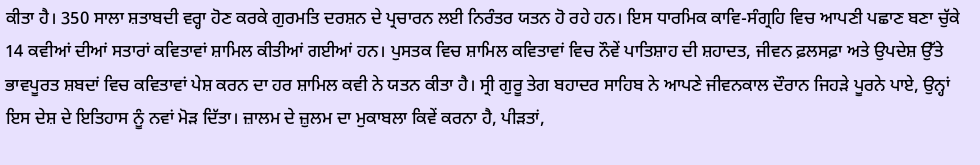ਕੀਤਾ ਹੈ। 350 ਸਾਲਾ ਸ਼ਤਾਬਦੀ ਵਰ੍ਹਾ ਹੋਣ ਕਰਕੇ ਗੁਰਮਤਿ ਦਰਸ਼ਨ ਦੇ ਪ੍ਰਚਾਰਨ ਲਈ ਨਿਰੰਤਰ ਯਤਨ ਹੋ ਰਹੇ ਹਨ। ਇਸ ਧਾਰਮਿਕ ਕਾਵਿ-ਸੰਗ੍ਰਹਿ ਵਿਚ ਆਪਣੀ ਪਛਾਣ ਬਣਾ ਚੁੱਕੇ 14 ਕਵੀਆਂ ਦੀਆਂ ਸਤਾਰਾਂ ਕਵਿਤਾਵਾਂ ਸ਼ਾਮਿਲ ਕੀਤੀਆਂ ਗਈਆਂ ਹਨ। ਪੁਸਤਕ ਵਿਚ ਸ਼ਾਮਿਲ ਕਵਿਤਾਵਾਂ ਵਿਚ ਨੌਵੇਂ ਪਾਤਿਸ਼ਾਹ ਦੀ ਸ਼ਹਾਦਤ, ਜੀਵਨ ਫ਼ਲਸਫ਼ਾ ਅਤੇ ਉਪਦੇਸ਼ ਉੱਤੇ ਭਾਵਪੂਰਤ ਸ਼ਬਦਾਂ ਵਿਚ ਕਵਿਤਾਵਾਂ ਪੇਸ਼ ਕਰਨ ਦਾ ਹਰ ਸ਼ਾਮਿਲ ਕਵੀ ਨੇ ਯਤਨ ਕੀਤਾ ਹੈ। ਸ੍ਰੀ ਗੁਰੂ ਤੇਗ ਬਹਾਦਰ ਸਾਹਿਬ ਨੇ ਆਪਣੇ ਜੀਵਨਕਾਲ ਦੌਰਾਨ ਜਿਹੜੇ ਪੂਰਨੇ ਪਾਏ, ਉਨ੍ਹਾਂ ਇਸ ਦੇਸ਼ ਦੇ ਇਤਿਹਾਸ ਨੂੰ ਨਵਾਂ ਮੋੜ ਦਿੱਤਾ। ਜ਼ਾਲਮ ਦੇ ਜ਼ੁਲਮ ਦਾ ਮੁਕਾਬਲਾ ਕਿਵੇਂ ਕਰਨਾ ਹੈ, ਪੀੜਤਾਂ,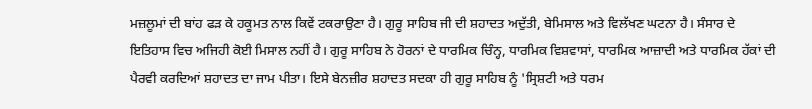ਮਜ਼ਲੂਮਾਂ ਦੀ ਬਾਂਹ ਫੜ ਕੇ ਹਕੂਮਤ ਨਾਲ ਕਿਵੇਂ ਟਕਰਾਉਣਾ ਹੈ। ਗੁਰੂ ਸਾਹਿਬ ਜੀ ਦੀ ਸ਼ਹਾਦਤ ਅਦੁੱਤੀ, ਬੇਮਿਸਾਲ ਅਤੇ ਵਿਲੱਖਣ ਘਟਨਾ ਹੈ। ਸੰਸਾਰ ਦੇ ਇਤਿਹਾਸ ਵਿਚ ਅਜਿਹੀ ਕੋਈ ਮਿਸਾਲ ਨਹੀਂ ਹੈ। ਗੁਰੂ ਸਾਹਿਬ ਨੇ ਹੋਰਨਾਂ ਦੇ ਧਾਰਮਿਕ ਚਿੰਨ੍ਹ, ਧਾਰਮਿਕ ਵਿਸ਼ਵਾਸਾਂ, ਧਾਰਮਿਕ ਆਜ਼ਾਦੀ ਅਤੇ ਧਾਰਮਿਕ ਹੱਕਾਂ ਦੀ ਪੈਰਵੀ ਕਰਦਿਆਂ ਸ਼ਹਾਦਤ ਦਾ ਜਾਮ ਪੀਤਾ। ਇਸੇ ਬੇਨਜ਼ੀਰ ਸ਼ਹਾਦਤ ਸਦਕਾ ਹੀ ਗੁਰੂ ਸਾਹਿਬ ਨੂੰ 'ਸ੍ਰਿਸ਼ਟੀ ਅਤੇ ਧਰਮ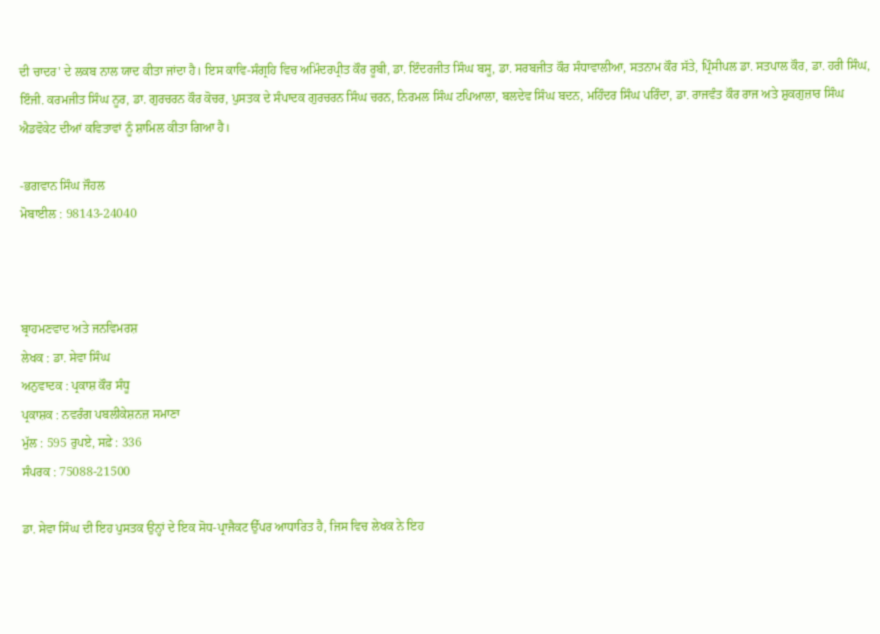ਦੀ ਚਾਦਰ' ਦੇ ਲਕਬ ਨਾਲ ਯਾਦ ਕੀਤਾ ਜਾਂਦਾ ਹੈ। ਇਸ ਕਾਵਿ-ਸੰਗ੍ਰਹਿ ਵਿਚ ਅਮਿੰਦਰਪ੍ਰੀਤ ਕੌਰ ਰੂਬੀ, ਡਾ. ਇੰਦਰਜੀਤ ਸਿੰਘ ਬਸੂ, ਡਾ. ਸਰਬਜੀਤ ਕੌਰ ਸੰਧਾਵਾਲੀਆ, ਸਤਨਾਮ ਕੌਰ ਸੱਤੇ, ਪ੍ਰਿੰਸੀਪਲ ਡਾ. ਸਤਪਾਲ ਕੌਰ, ਡਾ. ਹਰੀ ਸਿੰਘ, ਇੰਜੀ. ਕਰਮਜੀਤ ਸਿੰਘ ਨੂਰ, ਡਾ. ਗੁਰਚਰਨ ਕੌਰ ਕੋਚਰ, ਪੁਸਤਕ ਦੇ ਸੰਪਾਦਕ ਗੁਰਚਰਨ ਸਿੰਘ ਚਰਨ, ਨਿਰਮਲ ਸਿੰਘ ਟਪਿਆਲਾ, ਬਲਦੇਵ ਸਿੰਘ ਬਦਨ, ਮਹਿੰਦਰ ਸਿੰਘ ਪਰਿੰਦਾ, ਡਾ. ਰਾਜਵੰਤ ਕੌਰ ਰਾਜ ਅਤੇ ਸ਼ੁਕਗੁਜ਼ਾਰ ਸਿੰਘ ਐਡਵੋਕੇਟ ਦੀਆਂ ਕਵਿਤਾਵਾਂ ਨੂੰ ਸ਼ਾਮਿਲ ਕੀਤਾ ਗਿਆ ਹੈ।

-ਭਗਵਾਨ ਸਿੰਘ ਜੌਹਲ
ਮੋਬਾਈਲ : 98143-24040



ਬ੍ਰਾਹਮਣਵਾਦ ਅਤੇ ਜਨਵਿਮਰਸ਼
ਲੇਖਕ : ਡਾ. ਸੇਵਾ ਸਿੰਘ
ਅਨੁਵਾਦਕ : ਪ੍ਰਕਾਸ਼ ਕੌਰ ਸੰਧੂ
ਪ੍ਰਕਾਸ਼ਕ : ਨਵਰੰਗ ਪਬਲੀਕੇਸ਼ਨਜ਼ ਸਮਾਣਾ
ਮੁੱਲ : 595 ਰੁਪਏ, ਸਫ਼ੇ : 336
ਸੰਪਰਕ : 75088-21500

ਡਾ. ਸੇਵਾ ਸਿੰਘ ਦੀ ਇਹ ਪੁਸਤਕ ਉਨ੍ਹਾਂ ਦੇ ਇਕ ਸੋਧ-ਪ੍ਰਾਜੈਕਟ ਉੱਪਰ ਆਧਾਰਿਤ ਹੈ, ਜਿਸ ਵਿਚ ਲੇਖਕ ਨੇ ਇਹ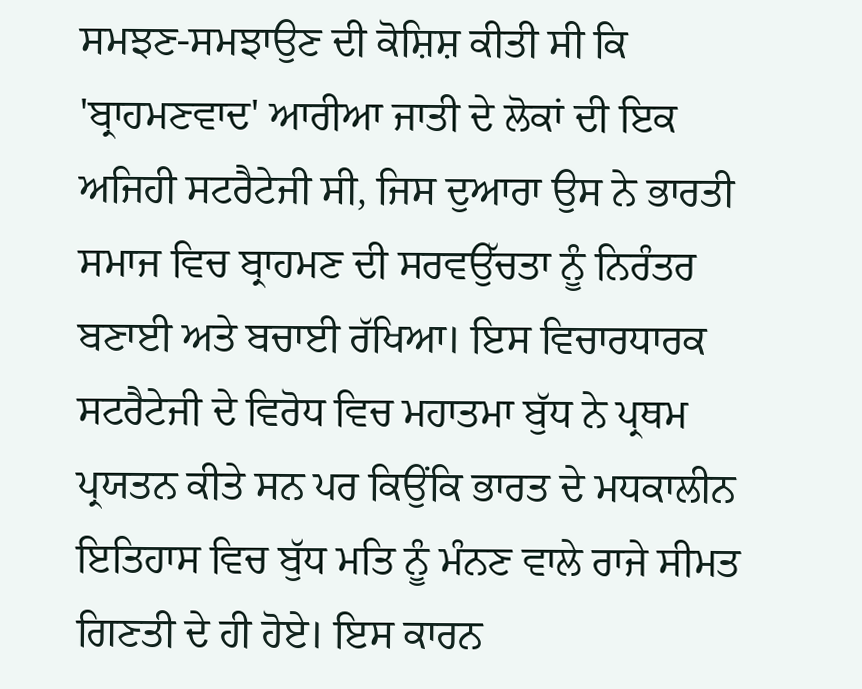ਸਮਝਣ-ਸਮਝਾਉਣ ਦੀ ਕੋਸ਼ਿਸ਼ ਕੀਤੀ ਸੀ ਕਿ 'ਬ੍ਰਾਹਮਣਵਾਦ' ਆਰੀਆ ਜਾਤੀ ਦੇ ਲੋਕਾਂ ਦੀ ਇਕ ਅਜਿਹੀ ਸਟਰੈਟੇਜੀ ਸੀ, ਜਿਸ ਦੁਆਰਾ ਉਸ ਨੇ ਭਾਰਤੀ ਸਮਾਜ ਵਿਚ ਬ੍ਰਾਹਮਣ ਦੀ ਸਰਵਉੱਚਤਾ ਨੂੰ ਨਿਰੰਤਰ ਬਣਾਈ ਅਤੇ ਬਚਾਈ ਰੱਖਿਆ। ਇਸ ਵਿਚਾਰਧਾਰਕ ਸਟਰੈਟੇਜੀ ਦੇ ਵਿਰੋਧ ਵਿਚ ਮਹਾਤਮਾ ਬੁੱਧ ਨੇ ਪ੍ਰਥਮ ਪ੍ਰਯਤਨ ਕੀਤੇ ਸਨ ਪਰ ਕਿਉਂਕਿ ਭਾਰਤ ਦੇ ਮਧਕਾਲੀਨ ਇਤਿਹਾਸ ਵਿਚ ਬੁੱਧ ਮਤਿ ਨੂੰ ਮੰਨਣ ਵਾਲੇ ਰਾਜੇ ਸੀਮਤ ਗਿਣਤੀ ਦੇ ਹੀ ਹੋਏ। ਇਸ ਕਾਰਨ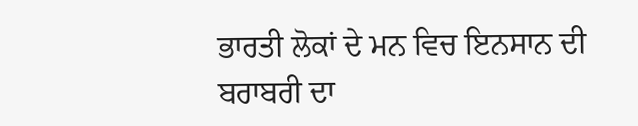ਭਾਰਤੀ ਲੋਕਾਂ ਦੇ ਮਨ ਵਿਚ ਇਨਸਾਨ ਦੀ ਬਰਾਬਰੀ ਦਾ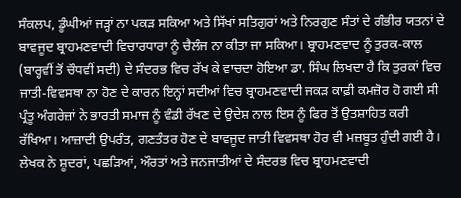ਸੰਕਲਪ, ਡੂੰਘੀਆਂ ਜੜ੍ਹਾਂ ਨਾ ਪਕੜ ਸਕਿਆ ਅਤੇ ਸਿੱਖਾਂ ਸਤਿਗੁਰਾਂ ਅਤੇ ਨਿਰਗੁਣ ਸੰਤਾਂ ਦੇ ਗੰਭੀਰ ਯਤਨਾਂ ਦੇ ਬਾਵਜੂਦ ਬ੍ਰਾਹਮਣਵਾਦੀ ਵਿਚਾਰਧਾਰਾ ਨੂੰ ਚੈਲੰਜ ਨਾ ਕੀਤਾ ਜਾ ਸਕਿਆ। ਬ੍ਰਾਹਮਣਵਾਦ ਨੂੰ ਤੁਰਕ-ਕਾਲ (ਬਾਰ੍ਹਵੀਂ ਤੋਂ ਚੌਧਵੀਂ ਸਦੀ) ਦੇ ਸੰਦਰਭ ਵਿਚ ਰੱਖ ਕੇ ਵਾਚਦਾ ਹੋਇਆ ਡਾ. ਸਿੰਘ ਲਿਖਦਾ ਹੈ ਕਿ ਤੁਰਕਾਂ ਵਿਚ ਜਾਤੀ-ਵਿਵਸਥਾ ਨਾ ਹੋਣ ਦੇ ਕਾਰਨ ਇਨ੍ਹਾਂ ਸਦੀਆਂ ਵਿਚ ਬ੍ਰਾਹਮਣਵਾਦੀ ਜਕੜ ਕਾਫ਼ੀ ਕਮਜ਼ੋਰ ਹੋ ਗਈ ਸੀ ਪ੍ਰੰਤੂ ਅੰਗਰੇਜ਼ਾਂ ਨੇ ਭਾਰਤੀ ਸਮਾਜ ਨੂੰ ਵੰਡੀ ਰੱਖਣ ਦੇ ਉਦੇਸ਼ ਨਾਲ ਇਸ ਨੂੰ ਫਿਰ ਤੋਂ ਉਤਸ਼ਾਹਿਤ ਕਰੀ ਰੱਖਿਆ। ਆਜ਼ਾਦੀ ਉਪਰੰਤ, ਗਣਤੰਤਰ ਹੋਣ ਦੇ ਬਾਵਜੂਦ ਜਾਤੀ ਵਿਵਸਥਾ ਹੋਰ ਵੀ ਮਜ਼ਬੂਤ ਹੁੰਦੀ ਗਈ ਹੈ। ਲੇਖਕ ਨੇ ਸ਼ੂਦਰਾਂ, ਪਛੜਿਆਂ, ਔਰਤਾਂ ਅਤੇ ਜਨਜਾਤੀਆਂ ਦੇ ਸੰਦਰਭ ਵਿਚ ਬ੍ਰਾਹਮਣਵਾਦੀ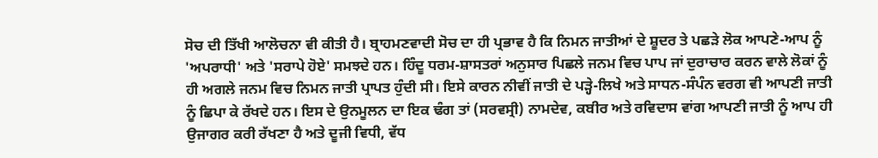ਸੋਚ ਦੀ ਤਿੱਖੀ ਆਲੋਚਨਾ ਵੀ ਕੀਤੀ ਹੈ। ਬ੍ਰਾਹਮਣਵਾਦੀ ਸੋਚ ਦਾ ਹੀ ਪ੍ਰਭਾਵ ਹੈ ਕਿ ਨਿਮਨ ਜਾਤੀਆਂ ਦੇ ਸ਼ੂਦਰ ਤੇ ਪਛੜੇ ਲੋਕ ਆਪਣੇ-ਆਪ ਨੂੰ 'ਅਪਰਾਧੀ' ਅਤੇ 'ਸਰਾਪੇ ਹੋਏ' ਸਮਝਦੇ ਹਨ। ਹਿੰਦੂ ਧਰਮ-ਸ਼ਾਸਤਰਾਂ ਅਨੁਸਾਰ ਪਿਛਲੇ ਜਨਮ ਵਿਚ ਪਾਪ ਜਾਂ ਦੁਰਾਚਾਰ ਕਰਨ ਵਾਲੇ ਲੋਕਾਂ ਨੂੰ ਹੀ ਅਗਲੇ ਜਨਮ ਵਿਚ ਨਿਮਨ ਜਾਤੀ ਪ੍ਰਾਪਤ ਹੁੰਦੀ ਸੀ। ਇਸੇ ਕਾਰਨ ਨੀਵੀਂ ਜਾਤੀ ਦੇ ਪੜ੍ਹੇ-ਲਿਖੇ ਅਤੇ ਸਾਧਨ-ਸੰਪੰਨ ਵਰਗ ਵੀ ਆਪਣੀ ਜਾਤੀ ਨੂੰ ਛਿਪਾ ਕੇ ਰੱਖਦੇ ਹਨ। ਇਸ ਦੇ ਉਨਮੂਲਨ ਦਾ ਇਕ ਢੰਗ ਤਾਂ (ਸਰਵਸ੍ਰੀ) ਨਾਮਦੇਵ, ਕਬੀਰ ਅਤੇ ਰਵਿਦਾਸ ਵਾਂਗ ਆਪਣੀ ਜਾਤੀ ਨੂੰ ਆਪ ਹੀ ਉਜਾਗਰ ਕਰੀ ਰੱਖਣਾ ਹੈ ਅਤੇ ਦੂਜੀ ਵਿਧੀ, ਵੱਧ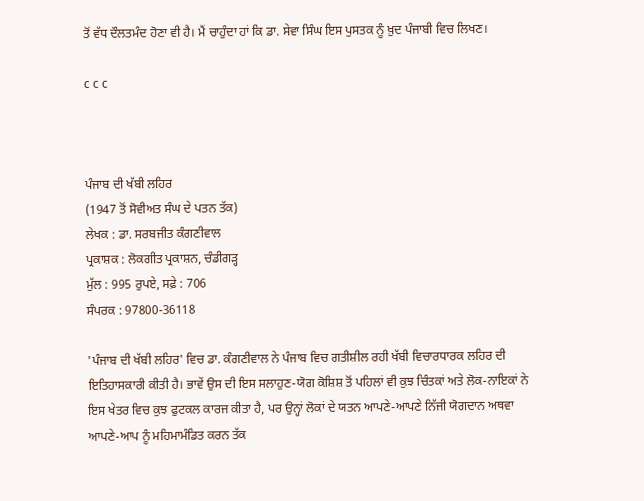ਤੋਂ ਵੱਧ ਦੌਲਤਮੰਦ ਹੋਣਾ ਵੀ ਹੈ। ਮੈਂ ਚਾਹੁੰਦਾ ਹਾਂ ਕਿ ਡਾ. ਸੇਵਾ ਸਿੰਘ ਇਸ ਪੁਸਤਕ ਨੂੰ ਖ਼ੁਦ ਪੰਜਾਬੀ ਵਿਚ ਲਿਖਣ।

c c c



ਪੰਜਾਬ ਦੀ ਖੱਬੀ ਲਹਿਰ
(1947 ਤੋਂ ਸੋਵੀਅਤ ਸੰਘ ਦੇ ਪਤਨ ਤੱਕ)
ਲੇਖਕ : ਡਾ. ਸਰਬਜੀਤ ਕੰਗਣੀਵਾਲ
ਪ੍ਰਕਾਸ਼ਕ : ਲੋਕਗੀਤ ਪ੍ਰਕਾਸ਼ਨ, ਚੰਡੀਗੜ੍ਹ
ਮੁੱਲ : 995 ਰੁਪਏ, ਸਫ਼ੇ : 706
ਸੰਪਰਕ : 97800-36118

'ਪੰਜਾਬ ਦੀ ਖੱਬੀ ਲਹਿਰ' ਵਿਚ ਡਾ. ਕੰਗਣੀਵਾਲ ਨੇ ਪੰਜਾਬ ਵਿਚ ਗਤੀਸ਼ੀਲ ਰਹੀ ਖੱਬੀ ਵਿਚਾਰਧਾਰਕ ਲਹਿਰ ਦੀ ਇਤਿਹਾਸਕਾਰੀ ਕੀਤੀ ਹੈ। ਭਾਵੇਂ ਉਸ ਦੀ ਇਸ ਸਲਾਹੁਣ-ਯੋਗ ਕੋਸ਼ਿਸ਼ ਤੋਂ ਪਹਿਲਾਂ ਵੀ ਕੁਝ ਚਿੰਤਕਾਂ ਅਤੇ ਲੋਕ-ਨਾਇਕਾਂ ਨੇ ਇਸ ਖੇਤਰ ਵਿਚ ਕੁਝ ਫੁਟਕਲ ਕਾਰਜ ਕੀਤਾ ਹੈ, ਪਰ ਉਨ੍ਹਾਂ ਲੋਕਾਂ ਦੇ ਯਤਨ ਆਪਣੇ-ਆਪਣੇ ਨਿੱਜੀ ਯੋਗਦਾਨ ਅਥਵਾ ਆਪਣੇ-ਆਪ ਨੂੰ ਮਹਿਮਾਮੰਡਿਤ ਕਰਨ ਤੱਕ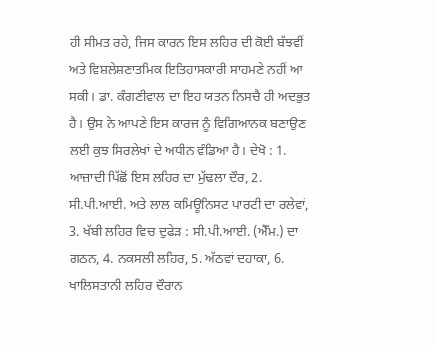ਹੀ ਸੀਮਤ ਰਹੇ, ਜਿਸ ਕਾਰਨ ਇਸ ਲਹਿਰ ਦੀ ਕੋਈ ਬੱਝਵੀਂ ਅਤੇ ਵਿਸ਼ਲੇਸ਼ਣਾਤਮਿਕ ਇਤਿਹਾਸਕਾਰੀ ਸਾਹਮਣੇ ਨਹੀਂ ਆ ਸਕੀ। ਡਾ. ਕੰਗਣੀਵਾਲ ਦਾ ਇਹ ਯਤਨ ਨਿਸਚੈ ਹੀ ਅਦਭੁਤ ਹੈ। ਉਸ ਨੇ ਆਪਣੇ ਇਸ ਕਾਰਜ ਨੂੰ ਵਿਗਿਆਨਕ ਬਣਾਉਣ ਲਈ ਕੁਝ ਸਿਰਲੇਖਾਂ ਦੇ ਅਧੀਨ ਵੰਡਿਆ ਹੈ। ਦੇਖੋ : 1. ਆਜ਼ਾਦੀ ਪਿੱਛੋਂ ਇਸ ਲਹਿਰ ਦਾ ਮੁੱਢਲਾ ਦੌਰ, 2. ਸੀ.ਪੀ.ਆਈ. ਅਤੇ ਲਾਲ ਕਮਿਊਨਿਸਟ ਪਾਰਟੀ ਦਾ ਰਲੇਵਾਂ, 3. ਖੱਬੀ ਲਹਿਰ ਵਿਚ ਦੁਫੇੜ : ਸੀ.ਪੀ.ਆਈ. (ਐੱਮ.) ਦਾ ਗਠਨ, 4. ਨਕਸਲੀ ਲਹਿਰ, 5. ਅੱਠਵਾਂ ਦਹਾਕਾ, 6. ਖਾਲਿਸਤਾਨੀ ਲਹਿਰ ਦੌਰਾਨ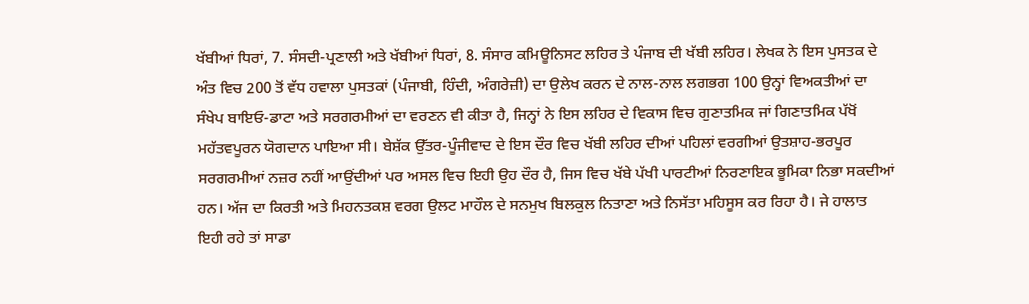ਖੱਬੀਆਂ ਧਿਰਾਂ, 7. ਸੰਸਦੀ-ਪ੍ਰਣਾਲੀ ਅਤੇ ਖੱਬੀਆਂ ਧਿਰਾਂ, 8. ਸੰਸਾਰ ਕਮਿਊਨਿਸਟ ਲਹਿਰ ਤੇ ਪੰਜਾਬ ਦੀ ਖੱਬੀ ਲਹਿਰ। ਲੇਖਕ ਨੇ ਇਸ ਪੁਸਤਕ ਦੇ ਅੰਤ ਵਿਚ 200 ਤੋਂ ਵੱਧ ਹਵਾਲਾ ਪੁਸਤਕਾਂ (ਪੰਜਾਬੀ, ਹਿੰਦੀ, ਅੰਗਰੇਜ਼ੀ) ਦਾ ਉਲੇਖ ਕਰਨ ਦੇ ਨਾਲ-ਨਾਲ ਲਗਭਗ 100 ਉਨ੍ਹਾਂ ਵਿਅਕਤੀਆਂ ਦਾ ਸੰਖੇਪ ਬਾਇਓ-ਡਾਟਾ ਅਤੇ ਸਰਗਰਮੀਆਂ ਦਾ ਵਰਣਨ ਵੀ ਕੀਤਾ ਹੈ, ਜਿਨ੍ਹਾਂ ਨੇ ਇਸ ਲਹਿਰ ਦੇ ਵਿਕਾਸ ਵਿਚ ਗੁਣਾਤਮਿਕ ਜਾਂ ਗਿਣਾਤਮਿਕ ਪੱਖੋਂ ਮਹੱਤਵਪੂਰਨ ਯੋਗਦਾਨ ਪਾਇਆ ਸੀ। ਬੇਸ਼ੱਕ ਉੱਤਰ-ਪੂੰਜੀਵਾਦ ਦੇ ਇਸ ਦੌਰ ਵਿਚ ਖੱਬੀ ਲਹਿਰ ਦੀਆਂ ਪਹਿਲਾਂ ਵਰਗੀਆਂ ਉਤਸ਼ਾਹ-ਭਰਪੂਰ ਸਰਗਰਮੀਆਂ ਨਜ਼ਰ ਨਹੀਂ ਆਉਂਦੀਆਂ ਪਰ ਅਸਲ ਵਿਚ ਇਹੀ ਉਹ ਦੌਰ ਹੈ, ਜਿਸ ਵਿਚ ਖੱਬੇ ਪੱਖੀ ਪਾਰਟੀਆਂ ਨਿਰਣਾਇਕ ਭੂਮਿਕਾ ਨਿਭਾ ਸਕਦੀਆਂ ਹਨ। ਅੱਜ ਦਾ ਕਿਰਤੀ ਅਤੇ ਮਿਹਨਤਕਸ਼ ਵਰਗ ਉਲਟ ਮਾਹੌਲ ਦੇ ਸਨਮੁਖ ਬਿਲਕੁਲ ਨਿਤਾਣਾ ਅਤੇ ਨਿਸੱਤਾ ਮਹਿਸੂਸ ਕਰ ਰਿਹਾ ਹੈ। ਜੇ ਹਾਲਾਤ ਇਹੀ ਰਹੇ ਤਾਂ ਸਾਡਾ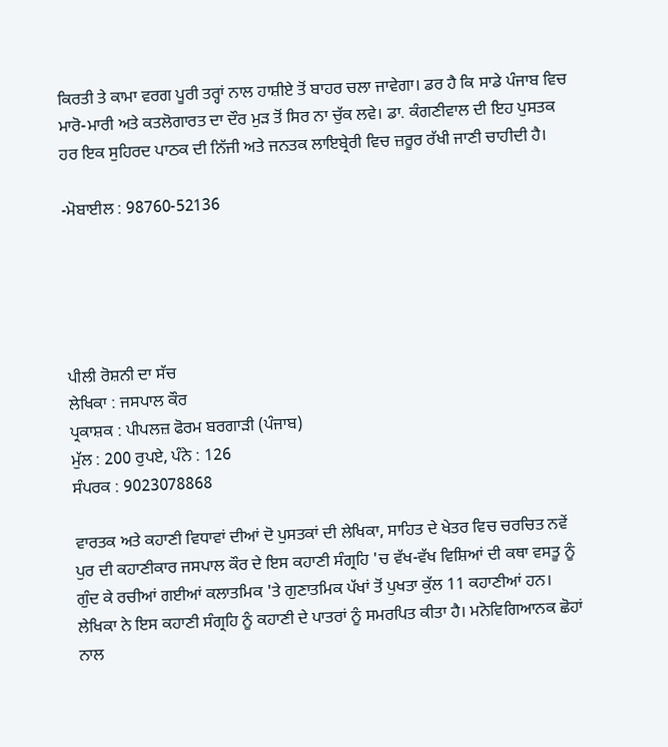ਕਿਰਤੀ ਤੇ ਕਾਮਾ ਵਰਗ ਪੂਰੀ ਤਰ੍ਹਾਂ ਨਾਲ ਹਾਸ਼ੀਏ ਤੋਂ ਬਾਹਰ ਚਲਾ ਜਾਵੇਗਾ। ਡਰ ਹੈ ਕਿ ਸਾਡੇ ਪੰਜਾਬ ਵਿਚ ਮਾਰੋ-ਮਾਰੀ ਅਤੇ ਕਤਲੋਗਾਰਤ ਦਾ ਦੌਰ ਮੁੜ ਤੋਂ ਸਿਰ ਨਾ ਚੁੱਕ ਲਵੇ। ਡਾ. ਕੰਗਣੀਵਾਲ ਦੀ ਇਹ ਪੁਸਤਕ ਹਰ ਇਕ ਸੁਹਿਰਦ ਪਾਠਕ ਦੀ ਨਿੱਜੀ ਅਤੇ ਜਨਤਕ ਲਾਇਬ੍ਰੇਰੀ ਵਿਚ ਜ਼ਰੂਰ ਰੱਖੀ ਜਾਣੀ ਚਾਹੀਦੀ ਹੈ।

-ਮੋਬਾਈਲ : 98760-52136





ਪੀਲੀ ਰੋਸ਼ਨੀ ਦਾ ਸੱਚ
ਲੇਖਿਕਾ : ਜਸਪਾਲ ਕੌਰ
ਪ੍ਰਕਾਸ਼ਕ : ਪੀਪਲਜ਼ ਫੋਰਮ ਬਰਗਾੜੀ (ਪੰਜਾਬ)
ਮੁੱਲ : 200 ਰੁਪਏ, ਪੰਨੇ : 126
ਸੰਪਰਕ : 9023078868

ਵਾਰਤਕ ਅਤੇ ਕਹਾਣੀ ਵਿਧਾਵਾਂ ਦੀਆਂ ਦੋ ਪੁਸਤਕਾਂ ਦੀ ਲੇਖਿਕਾ, ਸਾਹਿਤ ਦੇ ਖੇਤਰ ਵਿਚ ਚਰਚਿਤ ਨਵੇਂ ਪੁਰ ਦੀ ਕਹਾਣੀਕਾਰ ਜਸਪਾਲ ਕੌਰ ਦੇ ਇਸ ਕਹਾਣੀ ਸੰਗ੍ਰਹਿ 'ਚ ਵੱਖ-ਵੱਖ ਵਿਸ਼ਿਆਂ ਦੀ ਕਥਾ ਵਸਤੂ ਨੂੰ ਗੁੰਦ ਕੇ ਰਚੀਆਂ ਗਈਆਂ ਕਲਾਤਮਿਕ 'ਤੇ ਗੁਣਾਤਮਿਕ ਪੱਖਾਂ ਤੋਂ ਪੁਖਤਾ ਕੁੱਲ 11 ਕਹਾਣੀਆਂ ਹਨ। ਲੇਖਿਕਾ ਨੇ ਇਸ ਕਹਾਣੀ ਸੰਗ੍ਰਹਿ ਨੂੰ ਕਹਾਣੀ ਦੇ ਪਾਤਰਾਂ ਨੂੰ ਸਮਰਪਿਤ ਕੀਤਾ ਹੈ। ਮਨੋਵਿਗਿਆਨਕ ਛੋਹਾਂ ਨਾਲ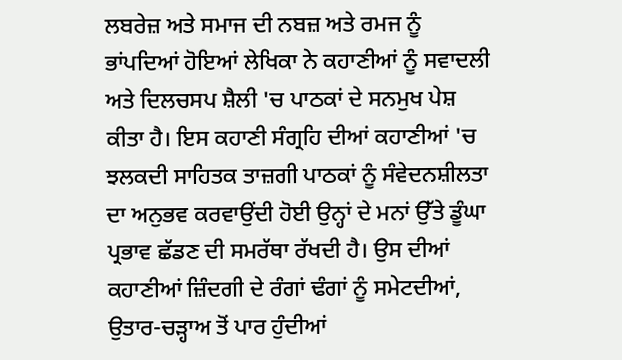ਲਬਰੇਜ਼ ਅਤੇ ਸਮਾਜ ਦੀ ਨਬਜ਼ ਅਤੇ ਰਮਜ ਨੂੰ ਭਾਂਪਦਿਆਂ ਹੋਇਆਂ ਲੇਖਿਕਾ ਨੇ ਕਹਾਣੀਆਂ ਨੂੰ ਸਵਾਦਲੀ ਅਤੇ ਦਿਲਚਸਪ ਸ਼ੈਲੀ 'ਚ ਪਾਠਕਾਂ ਦੇ ਸਨਮੁਖ ਪੇਸ਼ ਕੀਤਾ ਹੈ। ਇਸ ਕਹਾਣੀ ਸੰਗ੍ਰਹਿ ਦੀਆਂ ਕਹਾਣੀਆਂ 'ਚ ਝਲਕਦੀ ਸਾਹਿਤਕ ਤਾਜ਼ਗੀ ਪਾਠਕਾਂ ਨੂੰ ਸੰਵੇਦਨਸ਼ੀਲਤਾ ਦਾ ਅਨੁਭਵ ਕਰਵਾਉਂਦੀ ਹੋਈ ਉਨ੍ਹਾਂ ਦੇ ਮਨਾਂ ਉੱਤੇ ਡੂੰਘਾ ਪ੍ਰਭਾਵ ਛੱਡਣ ਦੀ ਸਮਰੱਥਾ ਰੱਖਦੀ ਹੈ। ਉਸ ਦੀਆਂ ਕਹਾਣੀਆਂ ਜ਼ਿੰਦਗੀ ਦੇ ਰੰਗਾਂ ਢੰਗਾਂ ਨੂੰ ਸਮੇਟਦੀਆਂ, ਉਤਾਰ-ਚੜ੍ਹਾਅ ਤੋਂ ਪਾਰ ਹੁੰਦੀਆਂ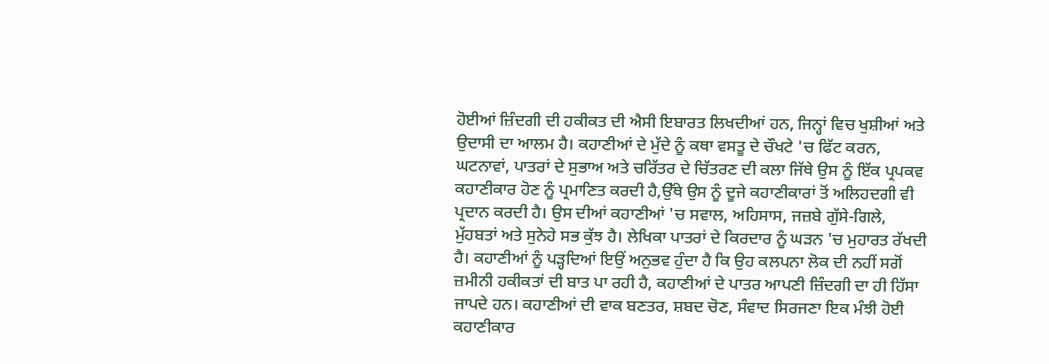ਹੋਈਆਂ ਜ਼ਿੰਦਗੀ ਦੀ ਹਕੀਕਤ ਦੀ ਐਸੀ ਇਬਾਰਤ ਲਿਖਦੀਆਂ ਹਨ, ਜਿਨ੍ਹਾਂ ਵਿਚ ਖੁਸ਼ੀਆਂ ਅਤੇ ਉਦਾਸੀ ਦਾ ਆਲਮ ਹੈ। ਕਹਾਣੀਆਂ ਦੇ ਮੁੱਦੇ ਨੂੰ ਕਥਾ ਵਸਤੂ ਦੇ ਚੌਖਟੇ 'ਚ ਫਿੱਟ ਕਰਨ, ਘਟਨਾਵਾਂ, ਪਾਤਰਾਂ ਦੇ ਸੁਭਾਅ ਅਤੇ ਚਰਿੱਤਰ ਦੇ ਚਿੱਤਰਣ ਦੀ ਕਲਾ ਜਿੱਥੇ ਉਸ ਨੂੰ ਇੱਕ ਪ੍ਰਪਕਵ ਕਹਾਣੀਕਾਰ ਹੋਣ ਨੂੰ ਪ੍ਰਮਾਣਿਤ ਕਰਦੀ ਹੈ,ਉੱਥੇ ਉਸ ਨੂੰ ਦੂਜੇ ਕਹਾਣੀਕਾਰਾਂ ਤੋਂ ਅਲਿਹਦਗੀ ਵੀ ਪ੍ਰਦਾਨ ਕਰਦੀ ਹੈ। ਉਸ ਦੀਆਂ ਕਹਾਣੀਆਂ 'ਚ ਸਵਾਲ, ਅਹਿਸਾਸ, ਜਜ਼ਬੇ ਗੁੱਸੇ-ਗਿਲੇ, ਮੁੱਹਬਤਾਂ ਅਤੇ ਸੁਨੇਹੇ ਸਭ ਕੁੱਝ ਹੈ। ਲੇਖਿਕਾ ਪਾਤਰਾਂ ਦੇ ਕਿਰਦਾਰ ਨੂੰ ਘੜਨ 'ਚ ਮੁਹਾਰਤ ਰੱਖਦੀ ਹੈ। ਕਹਾਣੀਆਂ ਨੂੰ ਪੜ੍ਹਦਿਆਂ ਇਉਂ ਅਨੁਭਵ ਹੁੰਦਾ ਹੈ ਕਿ ਉਹ ਕਲਪਨਾ ਲੋਕ ਦੀ ਨਹੀਂ ਸਗੋਂ ਜ਼ਮੀਨੀ ਹਕੀਕਤਾਂ ਦੀ ਬਾਤ ਪਾ ਰਹੀ ਹੈ, ਕਹਾਣੀਆਂ ਦੇ ਪਾਤਰ ਆਪਣੀ ਜ਼ਿੰਦਗੀ ਦਾ ਹੀ ਹਿੱਸਾ ਜਾਪਦੇ ਹਨ। ਕਹਾਣੀਆਂ ਦੀ ਵਾਕ ਬਣਤਰ, ਸ਼ਬਦ ਚੋਣ, ਸੰਵਾਦ ਸਿਰਜਣਾ ਇਕ ਮੰਝੀ ਹੋਈ ਕਹਾਣੀਕਾਰ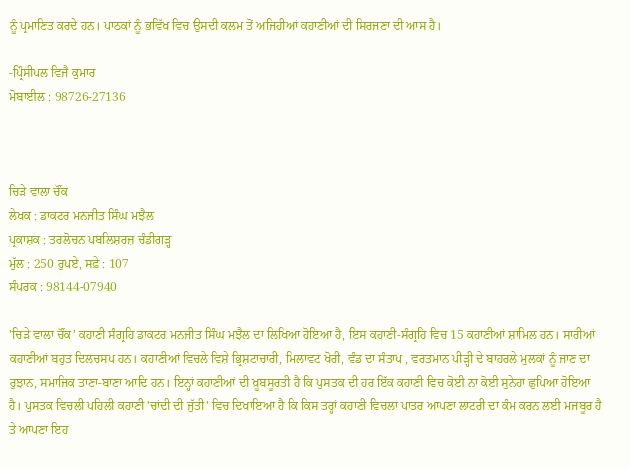ਨੂੰ ਪ੍ਰਮਾਣਿਤ ਕਰਦੇ ਹਨ। ਪਾਠਕਾਂ ਨੂੰ ਭਵਿੱਖ ਵਿਚ ਉਸਦੀ ਕਲਮ ਤੋਂ ਅਜਿਹੀਆਂ ਕਹਾਣੀਆਂ ਦੀ ਸਿਰਜਣਾ ਦੀ ਆਸ ਹੈ।

-ਪ੍ਰਿੰਸੀਪਲ ਵਿਜੈ ਕੁਮਾਰ
ਮੋਬਾਈਲ : 98726-27136



ਚਿੜੇ ਵਾਲਾ ਚੌਂਕ
ਲੇਖਕ : ਡਾਕਟਰ ਮਨਜੀਤ ਸਿੰਘ ਮਝੈਲ
ਪ੍ਰਕਾਸ਼ਕ : ਤਰਲੋਚਨ ਪਬਲਿਸ਼ਰਜ਼ ਚੰਡੀਗੜ੍ਹ
ਮੁੱਲ : 250 ਰੁਪਏ, ਸਫ਼ੇ : 107
ਸੰਪਰਕ : 98144-07940

'ਚਿੜੇ ਵਾਲਾ ਚੌਂਕ' ਕਹਾਣੀ ਸੰਗ੍ਰਹਿ ਡਾਕਟਰ ਮਨਜੀਤ ਸਿੰਘ ਮਝੈਲ ਦਾ ਲਿਖਿਆ ਹੋਇਆ ਹੈ, ਇਸ ਕਹਾਣੀ-ਸੰਗ੍ਰਹਿ ਵਿਚ 15 ਕਹਾਣੀਆਂ ਸ਼ਾਮਿਲ ਹਨ। ਸਾਰੀਆਂ ਕਹਾਣੀਆਂ ਬਹੁਤ ਦਿਲਚਸਪ ਹਨ। ਕਹਾਣੀਆਂ ਵਿਚਲੇ ਵਿਸ਼ੇ ਭ੍ਰਿਸ਼ਟਾਚਾਰੀ, ਮਿਲਾਵਟ ਖੋਰੀ, ਵੰਡ ਦਾ ਸੰਤਾਪ , ਵਰਤਮਾਨ ਪੀੜ੍ਹੀ ਦੇ ਬਾਹਰਲੇ ਮੁਲਕਾਂ ਨੂੰ ਜਾਣ ਦਾ ਰੁਝਾਨ, ਸਮਾਜਿਕ ਤਾਣਾ-ਬਾਣਾ ਆਦਿ ਹਨ। ਇਨ੍ਹਾਂ ਕਹਾਣੀਆਂ ਦੀ ਖ਼ੂਬਸੂਰਤੀ ਹੈ ਕਿ ਪੁਸਤਕ ਦੀ ਹਰ ਇੱਕ ਕਹਾਣੀ ਵਿਚ ਕੋਈ ਨਾ ਕੋਈ ਸੁਨੇਹਾ ਛੁਪਿਆ ਹੋਇਆ ਹੈ। ਪੁਸਤਕ ਵਿਚਲੀ ਪਹਿਲੀ ਕਹਾਣੀ 'ਚਾਂਦੀ ਦੀ ਜੁੱਤੀ' ਵਿਚ ਦਿਖਾਇਆ ਹੈ ਕਿ ਕਿਸ ਤਰ੍ਹਾਂ ਕਹਾਣੀ ਵਿਚਲਾ ਪਾਤਰ ਆਪਣਾ ਲਾਟਰੀ ਦਾ ਕੰਮ ਕਰਨ ਲਈ ਮਜਬੂਰ ਹੈ ਤੇ ਆਪਣਾ ਇਹ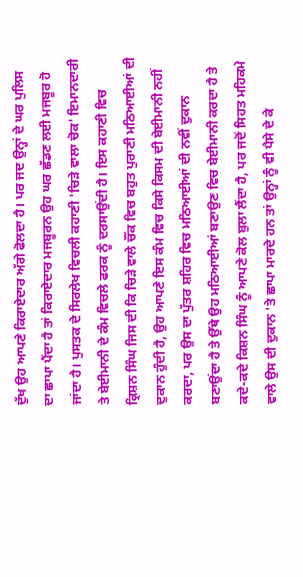ਦੁੱਖ ਉਹ ਆਪਣੇ ਕਿਰਾਏਦਾਰ ਅੱਗੇ ਫੋਲਦਾ ਹੈ। ਪਰ ਜਦ ਉਨ੍ਹਾਂ ਦੇ ਘਰ ਪੁਲਿਸ ਦਾ ਛਾਪਾ ਪੈਂਦਾ ਹੈ ਤਾਂ ਕਿਰਾਏਦਾਰ ਮਜਬੂਰਨ ਉਹ ਘਰ ਛੱਡਣ ਲਈ ਮਜਬੂਰ ਹੋ ਜਾਂਦਾ ਹੈ। ਪੁਸਤਕ ਦੇ ਸਿਰਲੇਖ ਵਿਚਲੀ ਕਹਾਣੀ 'ਚਿੜੇ ਵਾਲਾ ਚੋਕ' ਇਮਾਨਦਾਰੀ ਤੇ ਬੇਈਮਾਨੀ ਦੇ ਕੰਮ ਵਿਚਲੇ ਫਰਕ ਨੂੰ ਦਰਸਾਉਂਦੀ ਹੈ। ਇਸ ਕਹਾਣੀ ਵਿਚ ਕ੍ਰਿਸ਼ਨ ਸਿੰਘ ਜਿਸ ਦੀ ਕਿ ਚਿੜੇ ਵਾਲੇ ਚੌਂਕ ਵਿਚ ਬਹੁਤ ਪੁਰਾਣੀ ਮਠਿਆਈਆਂ ਦੀ ਦੁਕਾਨ ਹੁੰਦੀ ਹੈ, ਉਹ ਆਪਣੇ ਇਸ ਕੰਮ ਵਿਚ ਕਿਸੇ ਕਿਸਮ ਦੀ ਬੇਈਮਾਨੀ ਨਹੀਂ ਕਰਦਾ, ਪਰ ਉਸ ਦਾ ਪੁੱਤਰ ਸ਼ਹਿਰ ਵਿਚ ਮਠਿਆਈਆਂ ਦੀ ਨਵੀਂ ਦੁਕਾਨ ਬਣਾਉਂਦਾ ਹੈ ਤੇ ਉੱਥੇ ਉਹ ਮਠਿਆਈਆਂ ਬਣਾਉਣ ਵਿਚ ਬੇਈਮਾਨੀ ਕਰਦਾ ਹੈ ਤੇ ਕਦੇ-ਕਦੇ ਕਿਸ਼ਨ ਸਿੰਘ ਨੂੰ ਆਪਣੇ ਕੋਲ ਬੁਲਾ ਲੈਂਦਾ ਹੈ, ਪਰ ਜਦੋਂ ਸਿਹਤ ਮਹਿਕਮੇ ਵਾਲੇ ਉਸ ਦੀ ਦੁਕਾਨ 'ਤੇ ਛਾਪਾ ਮਾਰਦੇ ਹਨ ਤਾਂ ਉਨ੍ਹਾਂ ਨੂੰ ਵੀ ਪੈਸੇ ਦੇ ਕੇ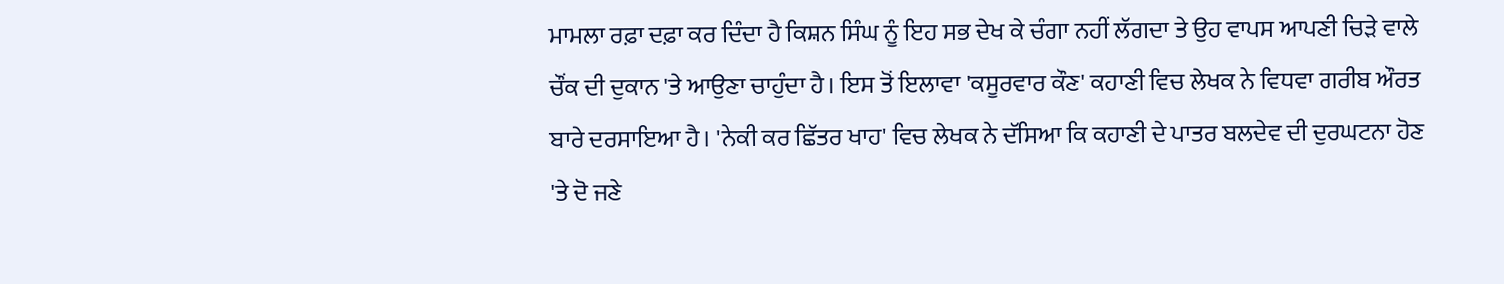ਮਾਮਲਾ ਰਫ਼ਾ ਦਫ਼ਾ ਕਰ ਦਿੰਦਾ ਹੈ ਕਿਸ਼ਨ ਸਿੰਘ ਨੂੰ ਇਹ ਸਭ ਦੇਖ ਕੇ ਚੰਗਾ ਨਹੀਂ ਲੱਗਦਾ ਤੇ ਉਹ ਵਾਪਸ ਆਪਣੀ ਚਿੜੇ ਵਾਲੇ ਚੌਂਕ ਦੀ ਦੁਕਾਨ 'ਤੇ ਆਉਣਾ ਚਾਹੁੰਦਾ ਹੈ। ਇਸ ਤੋਂ ਇਲਾਵਾ 'ਕਸੂਰਵਾਰ ਕੌਣ' ਕਹਾਣੀ ਵਿਚ ਲੇਖਕ ਨੇ ਵਿਧਵਾ ਗਰੀਬ ਔਰਤ ਬਾਰੇ ਦਰਸਾਇਆ ਹੈ। 'ਨੇਕੀ ਕਰ ਛਿੱਤਰ ਖਾਹ' ਵਿਚ ਲੇਖਕ ਨੇ ਦੱਸਿਆ ਕਿ ਕਹਾਣੀ ਦੇ ਪਾਤਰ ਬਲਦੇਵ ਦੀ ਦੁਰਘਟਨਾ ਹੋਣ 'ਤੇ ਦੋ ਜਣੇ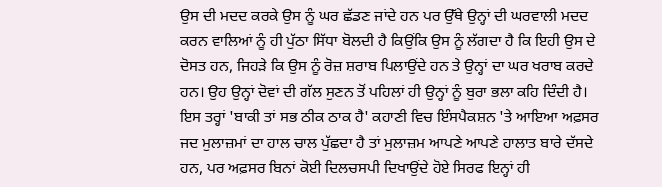ਉਸ ਦੀ ਮਦਦ ਕਰਕੇ ਉਸ ਨੂੰ ਘਰ ਛੱਡਣ ਜਾਂਦੇ ਹਨ ਪਰ ਉੱਥੇ ਉਨ੍ਹਾਂ ਦੀ ਘਰਵਾਲੀ ਮਦਦ ਕਰਨ ਵਾਲਿਆਂ ਨੂੰ ਹੀ ਪੁੱਠਾ ਸਿੱਧਾ ਬੋਲਦੀ ਹੈ ਕਿਉਂਕਿ ਉਸ ਨੂੰ ਲੱਗਦਾ ਹੈ ਕਿ ਇਹੀ ਉਸ ਦੇ ਦੋਸਤ ਹਨ, ਜਿਹੜੇ ਕਿ ਉਸ ਨੂੰ ਰੋਜ਼ ਸ਼ਰਾਬ ਪਿਲਾਉਂਦੇ ਹਨ ਤੇ ਉਨ੍ਹਾਂ ਦਾ ਘਰ ਖਰਾਬ ਕਰਦੇ ਹਨ। ਉਹ ਉਨ੍ਹਾਂ ਦੋਵਾਂ ਦੀ ਗੱਲ ਸੁਣਨ ਤੋਂ ਪਹਿਲਾਂ ਹੀ ਉਨ੍ਹਾਂ ਨੂੰ ਬੁਰਾ ਭਲਾ ਕਹਿ ਦਿੰਦੀ ਹੈ। ਇਸ ਤਰ੍ਹਾਂ 'ਬਾਕੀ ਤਾਂ ਸਭ ਠੀਕ ਠਾਕ ਹੈ' ਕਹਾਣੀ ਵਿਚ ਇੰਸਪੈਕਸ਼ਨ 'ਤੇ ਆਇਆ ਅਫ਼ਸਰ ਜਦ ਮੁਲਾਜ਼ਮਾਂ ਦਾ ਹਾਲ ਚਾਲ ਪੁੱਛਦਾ ਹੈ ਤਾਂ ਮੁਲਾਜ਼ਮ ਆਪਣੇ ਆਪਣੇ ਹਾਲਾਤ ਬਾਰੇ ਦੱਸਦੇ ਹਨ, ਪਰ ਅਫ਼ਸਰ ਬਿਨਾਂ ਕੋਈ ਦਿਲਚਸਪੀ ਦਿਖਾਉਂਦੇ ਹੋਏ ਸਿਰਫ ਇਨ੍ਹਾਂ ਹੀ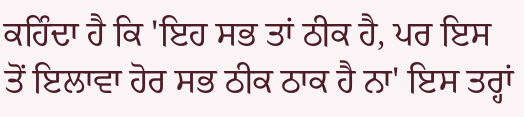ਕਹਿੰਦਾ ਹੈ ਕਿ 'ਇਹ ਸਭ ਤਾਂ ਠੀਕ ਹੈ, ਪਰ ਇਸ ਤੋਂ ਇਲਾਵਾ ਹੋਰ ਸਭ ਠੀਕ ਠਾਕ ਹੈ ਨਾ' ਇਸ ਤਰ੍ਹਾਂ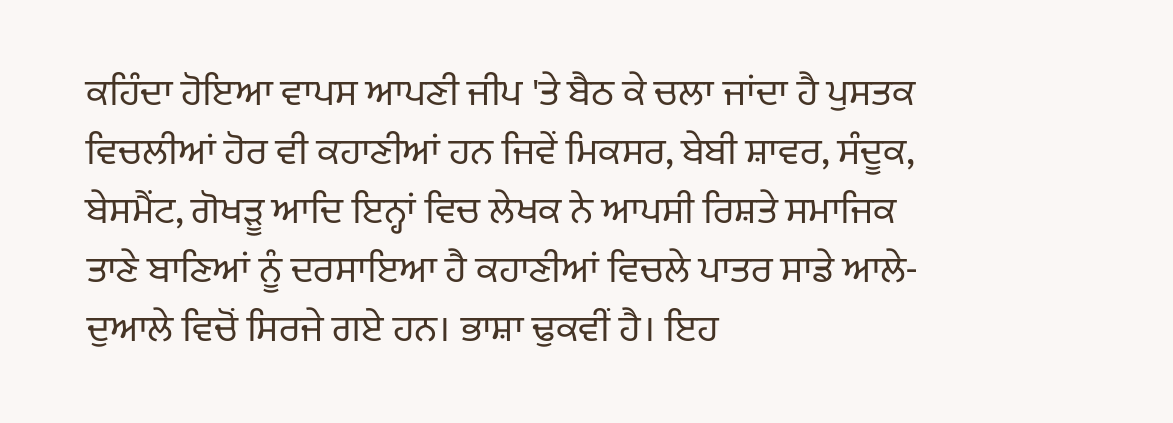ਕਹਿੰਦਾ ਹੋਇਆ ਵਾਪਸ ਆਪਣੀ ਜੀਪ 'ਤੇ ਬੈਠ ਕੇ ਚਲਾ ਜਾਂਦਾ ਹੈ ਪੁਸਤਕ ਵਿਚਲੀਆਂ ਹੋਰ ਵੀ ਕਹਾਣੀਆਂ ਹਨ ਜਿਵੇਂ ਮਿਕਸਰ, ਬੇਬੀ ਸ਼ਾਵਰ, ਸੰਦੂਕ, ਬੇਸਮੈਂਟ, ਗੋਖੜੂ ਆਦਿ ਇਨ੍ਹਾਂ ਵਿਚ ਲੇਖਕ ਨੇ ਆਪਸੀ ਰਿਸ਼ਤੇ ਸਮਾਜਿਕ ਤਾਣੇ ਬਾਣਿਆਂ ਨੂੰ ਦਰਸਾਇਆ ਹੈ ਕਹਾਣੀਆਂ ਵਿਚਲੇ ਪਾਤਰ ਸਾਡੇ ਆਲੇ-ਦੁਆਲੇ ਵਿਚੋਂ ਸਿਰਜੇ ਗਏ ਹਨ। ਭਾਸ਼ਾ ਢੁਕਵੀਂ ਹੈ। ਇਹ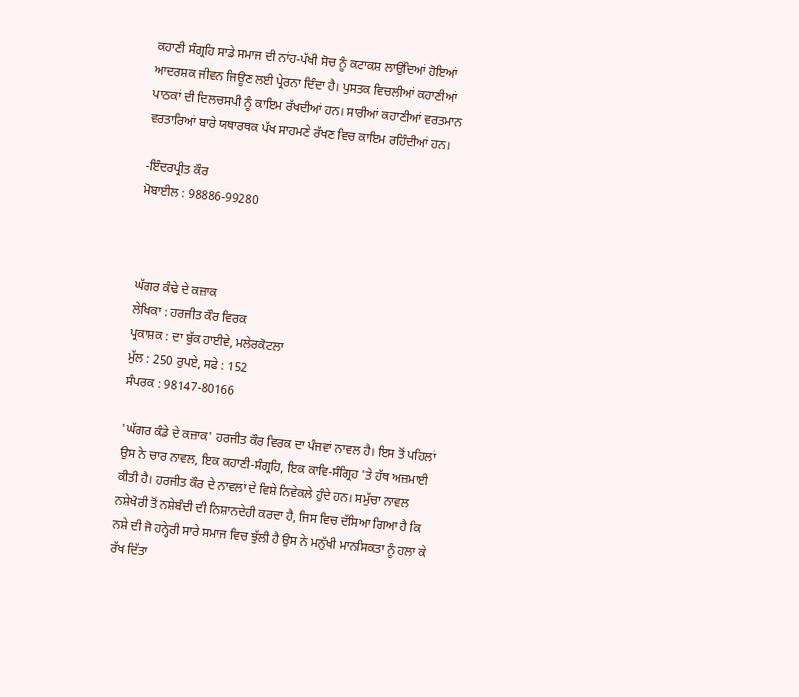ਕਹਾਣੀ ਸੰਗ੍ਰਹਿ ਸਾਡੇ ਸਮਾਜ ਦੀ ਨਾਂਹ-ਪੱਖੀ ਸੋਚ ਨੂੰ ਕਟਾਕਸ਼ ਲਾਉਂਦਿਆਂ ਹੋਇਆਂ ਆਦਰਸ਼ਕ ਜੀਵਨ ਜਿਊਣ ਲਈ ਪ੍ਰੇਰਨਾ ਦਿੰਦਾ ਹੈ। ਪੁਸਤਕ ਵਿਚਲੀਆਂ ਕਹਾਣੀਆਂ ਪਾਠਕਾਂ ਦੀ ਦਿਲਚਸਪੀ ਨੂੰ ਕਾਇਮ ਰੱਖਦੀਆਂ ਹਨ। ਸਾਰੀਆਂ ਕਹਾਣੀਆਂ ਵਰਤਮਾਨ ਵਰਤਾਰਿਆਂ ਬਾਰੇ ਯਥਾਰਥਕ ਪੱਖ ਸਾਹਮਣੇ ਰੱਖਣ ਵਿਚ ਕਾਇਮ ਰਹਿੰਦੀਆਂ ਹਨ।

-ਇੰਦਰਪ੍ਰੀਤ ਕੌਰ
ਮੋਬਾਈਲ : 98886-99280



ਘੱਗਰ ਕੰਢੇ ਦੇ ਕਜ਼ਾਕ
ਲੇਖਿਕਾ : ਹਰਜੀਤ ਕੌਰ ਵਿਰਕ
ਪ੍ਰਕਾਸ਼ਕ : ਦਾ ਬੁੱਕ ਹਾਈਵੇ, ਮਲੇਰਕੋਟਲਾ
ਮੁੱਲ : 250 ਰੁਪਏ, ਸਫੇ : 152
ਸੰਪਰਕ : 98147-80166

'ਘੱਗਰ ਕੰਡੇ ਦੇ ਕਜ਼ਾਕ' ਹਰਜੀਤ ਕੌਰ ਵਿਰਕ ਦਾ ਪੰਜਵਾਂ ਨਾਵਲ ਹੈ। ਇਸ ਤੋਂ ਪਹਿਲਾਂ ਉਸ ਨੇ ਚਾਰ ਨਾਵਲ, ਇਕ ਕਹਾਣੀ-ਸੰਗ੍ਰਹਿ, ਇਕ ਕਾਵਿ-ਸੰਗ੍ਰਿਹ 'ਤੇ ਹੱਥ ਅਜ਼ਮਾਈ ਕੀਤੀ ਹੈ। ਹਰਜੀਤ ਕੌਰ ਦੇ ਨਾਵਲਾਂ ਦੇ ਵਿਸ਼ੇ ਨਿਵੇਕਲੇ ਹੁੰਦੇ ਹਨ। ਸਮੁੱਚਾ ਨਾਵਲ ਨਸ਼ੇਖੋਰੀ ਤੋਂ ਨਸ਼ੇਬੰਦੀ ਦੀ ਨਿਸ਼ਾਨਦੇਹੀ ਕਰਦਾ ਹੈ, ਜਿਸ ਵਿਚ ਦੱਸਿਆ ਗਿਆ ਹੈ ਕਿ ਨਸ਼ੇ ਦੀ ਜੋ ਹਨ੍ਹੇਰੀ ਸਾਰੇ ਸਮਾਜ ਵਿਚ ਝੁੱਲੀ ਹੈ ਉਸ ਨੇ ਮਨੁੱਖੀ ਮਾਨਸਿਕਤਾ ਨੂੰ ਹਲਾ ਕੇ ਰੱਖ ਦਿੱਤਾ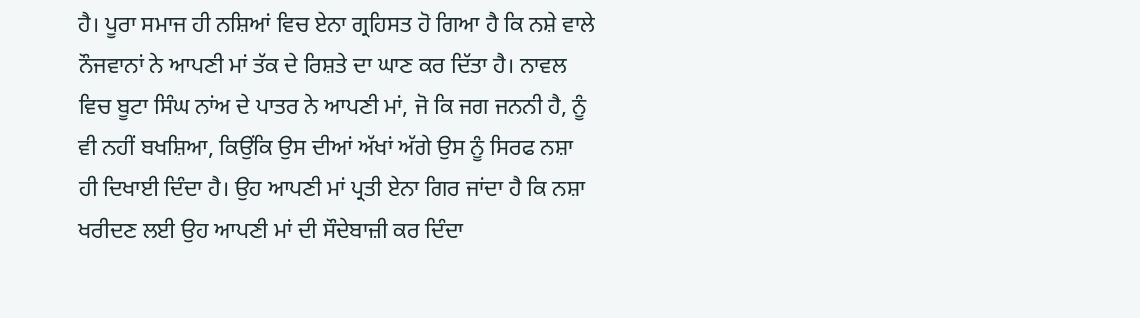ਹੈ। ਪੂਰਾ ਸਮਾਜ ਹੀ ਨਸ਼ਿਆਂ ਵਿਚ ਏਨਾ ਗ੍ਰਹਿਸਤ ਹੋ ਗਿਆ ਹੈ ਕਿ ਨਸ਼ੇ ਵਾਲੇ ਨੌਜਵਾਨਾਂ ਨੇ ਆਪਣੀ ਮਾਂ ਤੱਕ ਦੇ ਰਿਸ਼ਤੇ ਦਾ ਘਾਣ ਕਰ ਦਿੱਤਾ ਹੈ। ਨਾਵਲ ਵਿਚ ਬੂਟਾ ਸਿੰਘ ਨਾਂਅ ਦੇ ਪਾਤਰ ਨੇ ਆਪਣੀ ਮਾਂ, ਜੋ ਕਿ ਜਗ ਜਨਨੀ ਹੈ, ਨੂੰ ਵੀ ਨਹੀਂ ਬਖਸ਼ਿਆ, ਕਿਉਂਕਿ ਉਸ ਦੀਆਂ ਅੱਖਾਂ ਅੱਗੇ ਉਸ ਨੂੰ ਸਿਰਫ ਨਸ਼ਾ ਹੀ ਦਿਖਾਈ ਦਿੰਦਾ ਹੈ। ਉਹ ਆਪਣੀ ਮਾਂ ਪ੍ਰਤੀ ਏਨਾ ਗਿਰ ਜਾਂਦਾ ਹੈ ਕਿ ਨਸ਼ਾ ਖਰੀਦਣ ਲਈ ਉਹ ਆਪਣੀ ਮਾਂ ਦੀ ਸੌਦੇਬਾਜ਼ੀ ਕਰ ਦਿੰਦਾ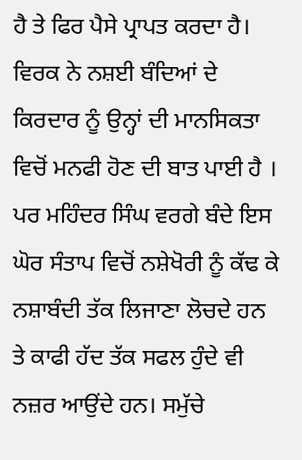ਹੈ ਤੇ ਫਿਰ ਪੈਸੇ ਪ੍ਰਾਪਤ ਕਰਦਾ ਹੈ। ਵਿਰਕ ਨੇ ਨਸ਼ਈ ਬੰਦਿਆਂ ਦੇ ਕਿਰਦਾਰ ਨੂੰ ਉਨ੍ਹਾਂ ਦੀ ਮਾਨਸਿਕਤਾ ਵਿਚੋਂ ਮਨਫੀ ਹੋਣ ਦੀ ਬਾਤ ਪਾਈ ਹੈ । ਪਰ ਮਹਿੰਦਰ ਸਿੰਘ ਵਰਗੇ ਬੰਦੇ ਇਸ ਘੋਰ ਸੰਤਾਪ ਵਿਚੋਂ ਨਸ਼ੇਖੋਰੀ ਨੂੰ ਕੱਢ ਕੇ ਨਸ਼ਾਬੰਦੀ ਤੱਕ ਲਿਜਾਣਾ ਲੋਚਦੇ ਹਨ ਤੇ ਕਾਫੀ ਹੱਦ ਤੱਕ ਸਫਲ ਹੁੰਦੇ ਵੀ ਨਜ਼ਰ ਆਉਂਦੇ ਹਨ। ਸਮੁੱਚੇ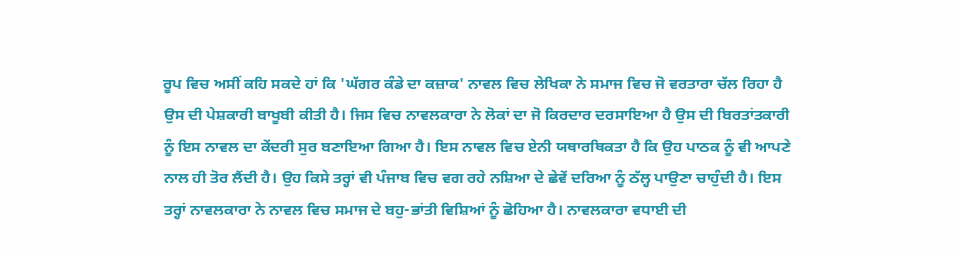ਰੂਪ ਵਿਚ ਅਸੀਂ ਕਹਿ ਸਕਦੇ ਹਾਂ ਕਿ 'ਘੱਗਰ ਕੰਡੇ ਦਾ ਕਜ਼ਾਕ' ਨਾਵਲ ਵਿਚ ਲੇਖਿਕਾ ਨੇ ਸਮਾਜ ਵਿਚ ਜੋ ਵਰਤਾਰਾ ਚੱਲ ਰਿਹਾ ਹੈ ਉਸ ਦੀ ਪੇਸ਼ਕਾਰੀ ਬਾਖੂਬੀ ਕੀਤੀ ਹੈ। ਜਿਸ ਵਿਚ ਨਾਵਲਕਾਰਾ ਨੇ ਲੋਕਾਂ ਦਾ ਜੋ ਕਿਰਦਾਰ ਦਰਸਾਇਆ ਹੈ ਉਸ ਦੀ ਬਿਰਤਾਂਤਕਾਰੀ ਨੂੰ ਇਸ ਨਾਵਲ ਦਾ ਕੇਂਦਰੀ ਸੁਰ ਬਣਾਇਆ ਗਿਆ ਹੈ। ਇਸ ਨਾਵਲ ਵਿਚ ਏਨੀ ਯਥਾਰਥਿਕਤਾ ਹੈ ਕਿ ਉਹ ਪਾਠਕ ਨੂੰ ਵੀ ਆਪਣੇ ਨਾਲ ਹੀ ਤੋਰ ਲੈਂਦੀ ਹੈ। ਉਹ ਕਿਸੇ ਤਰ੍ਹਾਂ ਵੀ ਪੰਜਾਬ ਵਿਚ ਵਗ ਰਹੇ ਨਸ਼ਿਆ ਦੇ ਛੇਵੇਂ ਦਰਿਆ ਨੂੰ ਠੱਲ੍ਹ ਪਾਉਣਾ ਚਾਹੁੰਦੀ ਹੈ। ਇਸ ਤਰ੍ਹਾਂ ਨਾਵਲਕਾਰਾ ਨੇ ਨਾਵਲ ਵਿਚ ਸਮਾਜ ਦੇ ਬਹੁ-ਭਾਂਤੀ ਵਿਸ਼ਿਆਂ ਨੂੰ ਛੋਹਿਆ ਹੈ। ਨਾਵਲਕਾਰਾ ਵਧਾਈ ਦੀ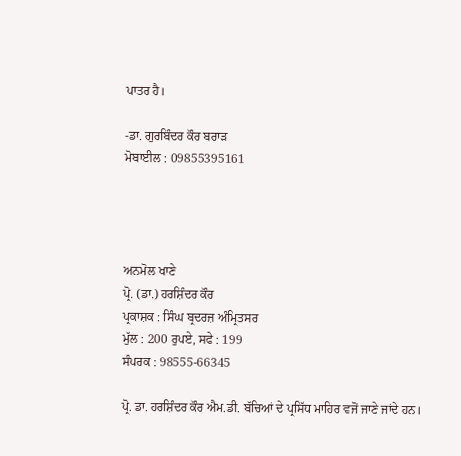ਪਾਤਰ ਹੈ।

-ਡਾ. ਗੁਰਬਿੰਦਰ ਕੌਰ ਬਰਾੜ
ਮੋਬਾਈਲ : 09855395161




ਅਨਮੋਲ ਖਾਣੇ
ਪ੍ਰੋ. (ਡਾ.) ਹਰਸ਼ਿੰਦਰ ਕੌਰ
ਪ੍ਰਕਾਸ਼ਕ : ਸਿੰਘ ਬ੍ਰਦਰਜ਼ ਅੰਮ੍ਰਿਤਸਰ
ਮੁੱਲ : 200 ਰੁਪਏ, ਸਫੇ : 199
ਸੰਪਰਕ : 98555-66345

ਪ੍ਰੋ. ਡਾ. ਹਰਸ਼ਿੰਦਰ ਕੌਰ ਐਮ.ਡੀ. ਬੱਚਿਆਂ ਦੇ ਪ੍ਰਸਿੱਧ ਮਾਹਿਰ ਵਜੋਂ ਜਾਣੇ ਜਾਂਦੇ ਹਨ।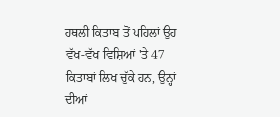ਹਥਲੀ ਕਿਤਾਬ ਤੋਂ ਪਹਿਲਾਂ ਉਹ ਵੱਖ-ਵੱਖ ਵਿਸ਼ਿਆਂ 'ਤੇ 47 ਕਿਤਾਬਾਂ ਲਿਖ ਚੁੱਕੇ ਹਨ, ਉਨ੍ਹਾਂ ਦੀਆਂ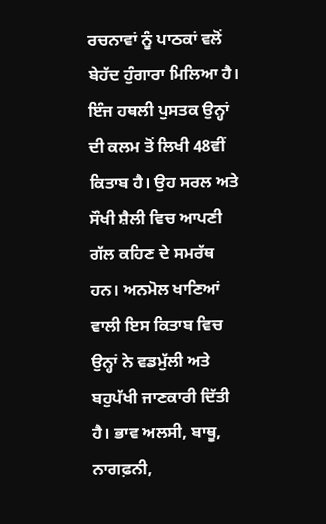ਰਚਨਾਵਾਂ ਨੂੰ ਪਾਠਕਾਂ ਵਲੋਂ ਬੇਹੱਦ ਹੁੰਗਾਰਾ ਮਿਲਿਆ ਹੈ। ਇੰਜ ਹਥਲੀ ਪੁਸਤਕ ਉਨ੍ਹਾਂ ਦੀ ਕਲਮ ਤੋਂ ਲਿਖੀ 48ਵੀਂ ਕਿਤਾਬ ਹੈ। ਉਹ ਸਰਲ ਅਤੇ ਸੌਖੀ ਸ਼ੈਲੀ ਵਿਚ ਆਪਣੀ ਗੱਲ ਕਹਿਣ ਦੇ ਸਮਰੱਥ ਹਨ। ਅਨਮੋਲ ਖਾਣਿਆਂ ਵਾਲੀ ਇਸ ਕਿਤਾਬ ਵਿਚ ਉਨ੍ਹਾਂ ਨੇ ਵਡਮੁੱਲੀ ਅਤੇ ਬਹੁਪੱਖੀ ਜਾਣਕਾਰੀ ਦਿੱਤੀ ਹੈ। ਭਾਵ ਅਲਸੀ, ਬਾਥੂ, ਨਾਗਫ਼ਨੀ,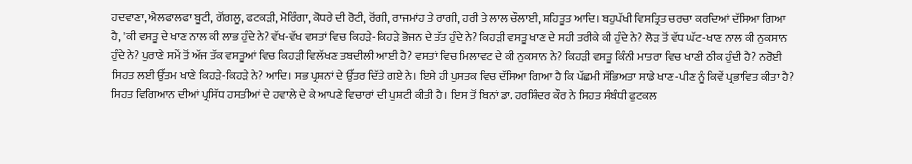ਹਦਵਾਣਾ, ਐਲਫਾਲਫਾ ਬੂਟੀ, ਗੋਂਗਲੂ, ਫਟਕੜੀ, ਮੋਰਿੰਗਾ, ਕੋਧਰੇ ਦੀ ਰੋਟੀ, ਰੋਂਗੀ, ਰਾਜਮਾਂਹ ਤੇ ਰਾਗੀ, ਹਰੀ ਤੇ ਲਾਲ ਚੌਲਾਈ, ਸ਼ਹਿਤੂਤ ਆਦਿ। ਬਹੁਪੱਖੀ ਵਿਸਤ੍ਰਿਤ ਚਰਚਾ ਕਰਦਿਆਂ ਦੱਸਿਆ ਗਿਆ ਹੈ, 'ਕੀ ਵਸਤੂ ਦੇ ਖਾਣ ਨਾਲ ਕੀ ਲਾਭ ਹੁੰਦੇ ਨੇ? ਵੱਖ-ਵੱਖ ਵਸਤਾਂ ਵਿਚ ਕਿਹੜੇ-ਕਿਹੜੇ ਭੋਜਨ ਦੇ ਤੱਤ ਹੁੰਦੇ ਨੇ? ਕਿਹੜੀ ਵਸਤੂ ਖਾਣ ਦੇ ਸਹੀ ਤਰੀਕੇ ਕੀ ਹੁੰਦੇ ਨੇ? ਲੋੜ ਤੋਂ ਵੱਧ ਘੱਟ-ਖਾਣ ਨਾਲ ਕੀ ਨੁਕਸਾਨ ਹੁੰਦੇ ਨੇ? ਪੁਰਾਣੇ ਸਮੇਂ ਤੋਂ ਅੱਜ ਤੱਕ ਵਸਤੂਆਂ ਵਿਚ ਕਿਹੜੀ ਵਿਲੱਖਣ ਤਬਦੀਲੀ ਆਈ ਹੈ? ਵਸਤਾਂ ਵਿਚ ਮਿਲਾਵਟ ਦੇ ਕੀ ਨੁਕਸਾਨ ਨੇ? ਕਿਹੜੀ ਵਸਤੂ ਕਿੰਨੀ ਮਾਤਰਾ ਵਿਚ ਖਾਣੀ ਠੀਕ ਹੁੰਦੀ ਹੈ? ਨਰੋਈ ਸਿਹਤ ਲਈ ਉੱਤਮ ਖਾਣੇ ਕਿਹੜੇ-ਕਿਹੜੇ ਨੇ? ਆਦਿ। ਸਭ ਪ੍ਰਸ਼ਨਾਂ ਦੇ ਉੱਤਰ ਦਿੱਤੇ ਗਏ ਨੇ। ਇਸੇ ਹੀ ਪੁਸਤਕ ਵਿਚ ਦੱਸਿਆ ਗਿਆ ਹੈ ਕਿ ਪੱਛਮੀ ਸੱਭਿਅਤਾ ਸਾਡੇ ਖਾਣ-ਪੀਣ ਨੂੰ ਕਿਵੇਂ ਪ੍ਰਭਾਵਿਤ ਕੀਤਾ ਹੈ?
ਸਿਹਤ ਵਿਗਿਆਨ ਦੀਆਂ ਪ੍ਰਸਿੱਧ ਹਸਤੀਆਂ ਦੇ ਹਵਾਲੇ ਦੇ ਕੇ ਆਪਣੇ ਵਿਚਾਰਾਂ ਦੀ ਪੁਸ਼ਟੀ ਕੀਤੀ ਹੈ। ਇਸ ਤੋਂ ਬਿਨਾਂ ਡਾ. ਹਰਸ਼ਿੰਦਰ ਕੌਰ ਨੇ ਸਿਹਤ ਸੰਬੰਧੀ ਫੁਟਕਲ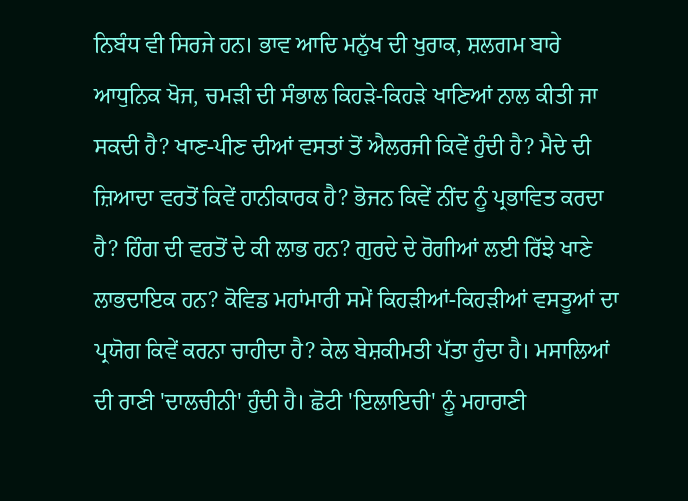ਨਿਬੰਧ ਵੀ ਸਿਰਜੇ ਹਨ। ਭਾਵ ਆਦਿ ਮਨੁੱਖ ਦੀ ਖੁਰਾਕ, ਸ਼ਲਗਮ ਬਾਰੇ ਆਧੁਨਿਕ ਖੋਜ, ਚਮੜੀ ਦੀ ਸੰਭਾਲ ਕਿਹੜੇ-ਕਿਹੜੇ ਖਾਣਿਆਂ ਨਾਲ ਕੀਤੀ ਜਾ ਸਕਦੀ ਹੈ? ਖਾਣ-ਪੀਣ ਦੀਆਂ ਵਸਤਾਂ ਤੋਂ ਐਲਰਜੀ ਕਿਵੇਂ ਹੁੰਦੀ ਹੈ? ਮੈਦੇ ਦੀ ਜ਼ਿਆਦਾ ਵਰਤੋਂ ਕਿਵੇਂ ਹਾਨੀਕਾਰਕ ਹੈ? ਭੋਜਨ ਕਿਵੇਂ ਨੀਂਦ ਨੂੰ ਪ੍ਰਭਾਵਿਤ ਕਰਦਾ ਹੈ? ਹਿੰਗ ਦੀ ਵਰਤੋਂ ਦੇ ਕੀ ਲਾਭ ਹਨ? ਗੁਰਦੇ ਦੇ ਰੋਗੀਆਂ ਲਈ ਰਿੱਝੇ ਖਾਣੇ ਲਾਭਦਾਇਕ ਹਨ? ਕੋਵਿਡ ਮਹਾਂਮਾਰੀ ਸਮੇਂ ਕਿਹੜੀਆਂ-ਕਿਹੜੀਆਂ ਵਸਤੂਆਂ ਦਾ ਪ੍ਰਯੋਗ ਕਿਵੇਂ ਕਰਨਾ ਚਾਹੀਦਾ ਹੈ? ਕੇਲ ਬੇਸ਼ਕੀਮਤੀ ਪੱਤਾ ਹੁੰਦਾ ਹੈ। ਮਸਾਲਿਆਂ ਦੀ ਰਾਣੀ 'ਦਾਲਚੀਨੀ' ਹੁੰਦੀ ਹੈ। ਛੋਟੀ 'ਇਲਾਇਚੀ' ਨੂੰ ਮਹਾਰਾਣੀ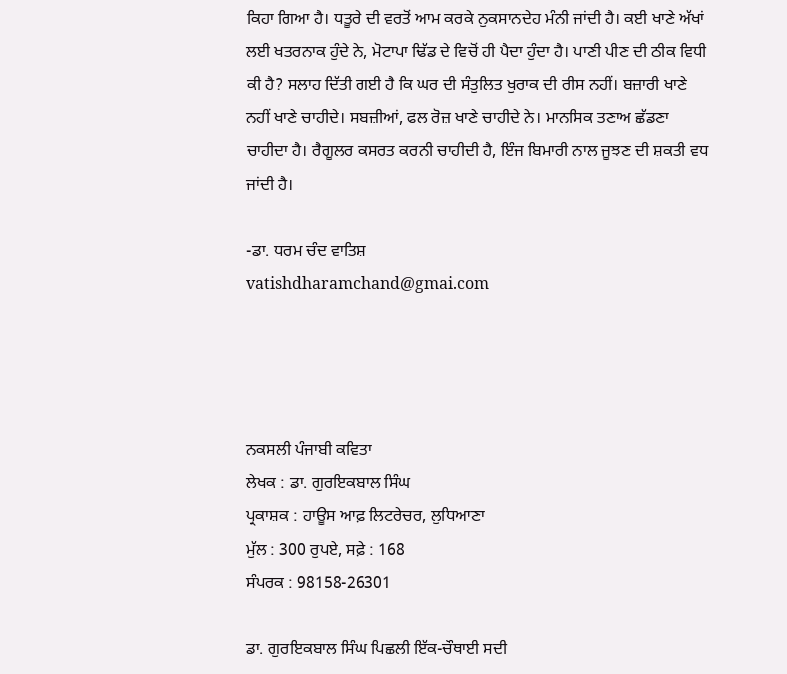ਕਿਹਾ ਗਿਆ ਹੈ। ਧਤੂਰੇ ਦੀ ਵਰਤੋਂ ਆਮ ਕਰਕੇ ਨੁਕਸਾਨਦੇਹ ਮੰਨੀ ਜਾਂਦੀ ਹੈ। ਕਈ ਖਾਣੇ ਅੱਖਾਂ ਲਈ ਖਤਰਨਾਕ ਹੁੰਦੇ ਨੇ, ਮੋਟਾਪਾ ਢਿੱਡ ਦੇ ਵਿਚੋਂ ਹੀ ਪੈਦਾ ਹੁੰਦਾ ਹੈ। ਪਾਣੀ ਪੀਣ ਦੀ ਠੀਕ ਵਿਧੀ ਕੀ ਹੈ? ਸਲਾਹ ਦਿੱਤੀ ਗਈ ਹੈ ਕਿ ਘਰ ਦੀ ਸੰਤੁਲਿਤ ਖੁਰਾਕ ਦੀ ਰੀਸ ਨਹੀਂ। ਬਜ਼ਾਰੀ ਖਾਣੇ ਨਹੀਂ ਖਾਣੇ ਚਾਹੀਦੇ। ਸਬਜ਼ੀਆਂ, ਫਲ ਰੋਜ਼ ਖਾਣੇ ਚਾਹੀਦੇ ਨੇ। ਮਾਨਸਿਕ ਤਣਾਅ ਛੱਡਣਾ ਚਾਹੀਦਾ ਹੈ। ਰੈਗੂਲਰ ਕਸਰਤ ਕਰਨੀ ਚਾਹੀਦੀ ਹੈ, ਇੰਜ ਬਿਮਾਰੀ ਨਾਲ ਜੂਝਣ ਦੀ ਸ਼ਕਤੀ ਵਧ ਜਾਂਦੀ ਹੈ।

-ਡਾ. ਧਰਮ ਚੰਦ ਵਾਤਿਸ਼
vatishdharamchand@gmai.com




ਨਕਸਲੀ ਪੰਜਾਬੀ ਕਵਿਤਾ
ਲੇਖਕ : ਡਾ. ਗੁਰਇਕਬਾਲ ਸਿੰਘ
ਪ੍ਰਕਾਸ਼ਕ : ਹਾਊਸ ਆਫ਼ ਲਿਟਰੇਚਰ, ਲੁਧਿਆਣਾ
ਮੁੱਲ : 300 ਰੁਪਏ, ਸਫ਼ੇ : 168
ਸੰਪਰਕ : 98158-26301

ਡਾ. ਗੁਰਇਕਬਾਲ ਸਿੰਘ ਪਿਛਲੀ ਇੱਕ-ਚੌਥਾਈ ਸਦੀ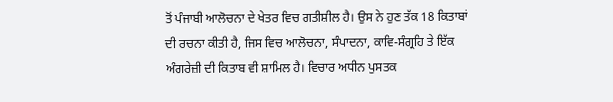ਤੋਂ ਪੰਜਾਬੀ ਆਲੋਚਨਾ ਦੇ ਖੇਤਰ ਵਿਚ ਗਤੀਸ਼ੀਲ ਹੈ। ਉਸ ਨੇ ਹੁਣ ਤੱਕ 18 ਕਿਤਾਬਾਂ ਦੀ ਰਚਨਾ ਕੀਤੀ ਹੈ, ਜਿਸ ਵਿਚ ਆਲੋਚਨਾ, ਸੰਪਾਦਨਾ, ਕਾਵਿ-ਸੰਗ੍ਰਹਿ ਤੇ ਇੱਕ ਅੰਗਰੇਜ਼ੀ ਦੀ ਕਿਤਾਬ ਵੀ ਸ਼ਾਮਿਲ ਹੈ। ਵਿਚਾਰ ਅਧੀਨ ਪੁਸਤਕ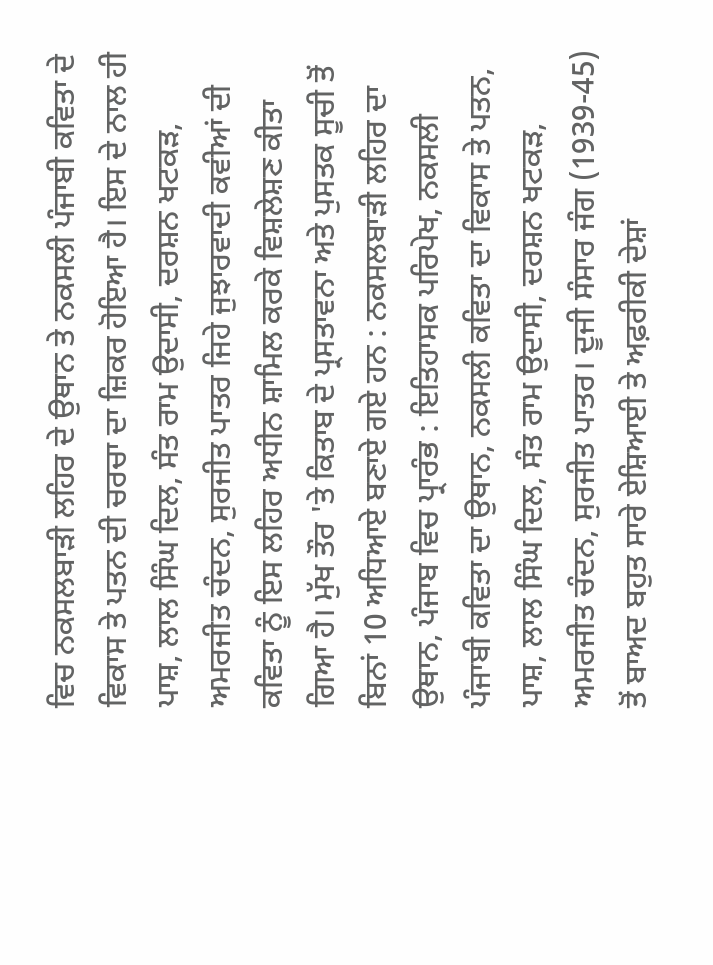ਵਿਚ ਨਕਸਲਬਾੜੀ ਲਹਿਰ ਦੇ ਉਥਾਨ ਤੇ ਨਕਸਲੀ ਪੰਜਾਬੀ ਕਵਿਤਾ ਦੇ ਵਿਕਾਸ ਤੇ ਪਤਨ ਦੀ ਚਰਚਾ ਦਾ ਜ਼ਿਕਰ ਹੋਇਆ ਹੈ। ਇਸ ਦੇ ਨਾਲ ਹੀ ਪਾਸ਼, ਲਾਲ ਸਿੰਘ ਦਿਲ, ਸੰਤ ਰਾਮ ਉਦਾਸੀ, ਦਰਸ਼ਨ ਖਟਕੜ, ਅਮਰਜੀਤ ਚੰਦਨ, ਸੁਰਜੀਤ ਪਾਤਰ ਜਿਹੇ ਜੁਝਾਰਵਾਦੀ ਕਵੀਆਂ ਦੀ ਕਵਿਤਾ ਨੂੰ ਇਸ ਲਹਿਰ ਅਧੀਨ ਸ਼ਾਮਿਲ ਕਰਕੇ ਵਿਸ਼ਲੇਸ਼ਣ ਕੀਤਾ ਗਿਆ ਹੈ। ਮੁੱਖ ਤੌਰ 'ਤੇ ਕਿਤਾਬ ਦੇ ਪ੍ਰਸਤਾਵਨਾ ਅਤੇ ਪੁਸਤਕ ਸੂਚੀ ਤੋਂ ਬਿਨਾਂ 10 ਅਧਿਆਏ ਬਣਾਏ ਗਏ ਹਨ : ਨਕਸਲਬਾੜੀ ਲਹਿਰ ਦਾ ਉਥਾਨ, ਪੰਜਾਬ ਵਿਚ ਪ੍ਰਾਰੰਭ : ਇਤਿਹਾਸਕ ਪਰਿਪੇਖ, ਨਕਸਲੀ ਪੰਜਾਬੀ ਕਵਿਤਾ ਦਾ ਉਥਾਨ, ਨਕਸਲੀ ਕਵਿਤਾ ਦਾ ਵਿਕਾਸ ਤੇ ਪਤਨ, ਪਾਸ਼, ਲਾਲ ਸਿੰਘ ਦਿਲ, ਸੰਤ ਰਾਮ ਉਦਾਸੀ, ਦਰਸ਼ਨ ਖਟਕੜ, ਅਮਰਜੀਤ ਚੰਦਨ, ਸੁਰਜੀਤ ਪਾਤਰ। ਦੂਜੀ ਸੰਸਾਰ ਜੰਗ (1939-45) ਤੋਂ ਬਾਅਦ ਬਹੁਤ ਸਾਰੇ ਏਸ਼ਿਆਈ ਤੇ ਅਫ਼ਰੀਕੀ ਦੇਸ਼ਾਂ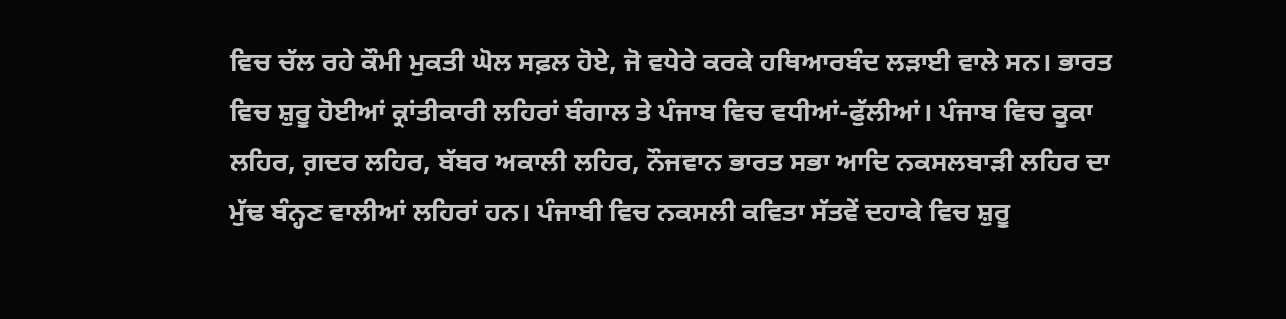ਵਿਚ ਚੱਲ ਰਹੇ ਕੌਮੀ ਮੁਕਤੀ ਘੋਲ ਸਫ਼ਲ ਹੋਏ, ਜੋ ਵਧੇਰੇ ਕਰਕੇ ਹਥਿਆਰਬੰਦ ਲੜਾਈ ਵਾਲੇ ਸਨ। ਭਾਰਤ ਵਿਚ ਸ਼ੁਰੂ ਹੋਈਆਂ ਕ੍ਰਾਂਤੀਕਾਰੀ ਲਹਿਰਾਂ ਬੰਗਾਲ ਤੇ ਪੰਜਾਬ ਵਿਚ ਵਧੀਆਂ-ਫੁੱਲੀਆਂ। ਪੰਜਾਬ ਵਿਚ ਕੂਕਾ ਲਹਿਰ, ਗ਼ਦਰ ਲਹਿਰ, ਬੱਬਰ ਅਕਾਲੀ ਲਹਿਰ, ਨੌਜਵਾਨ ਭਾਰਤ ਸਭਾ ਆਦਿ ਨਕਸਲਬਾੜੀ ਲਹਿਰ ਦਾ ਮੁੱਢ ਬੰਨ੍ਹਣ ਵਾਲੀਆਂ ਲਹਿਰਾਂ ਹਨ। ਪੰਜਾਬੀ ਵਿਚ ਨਕਸਲੀ ਕਵਿਤਾ ਸੱਤਵੇਂ ਦਹਾਕੇ ਵਿਚ ਸ਼ੁਰੂ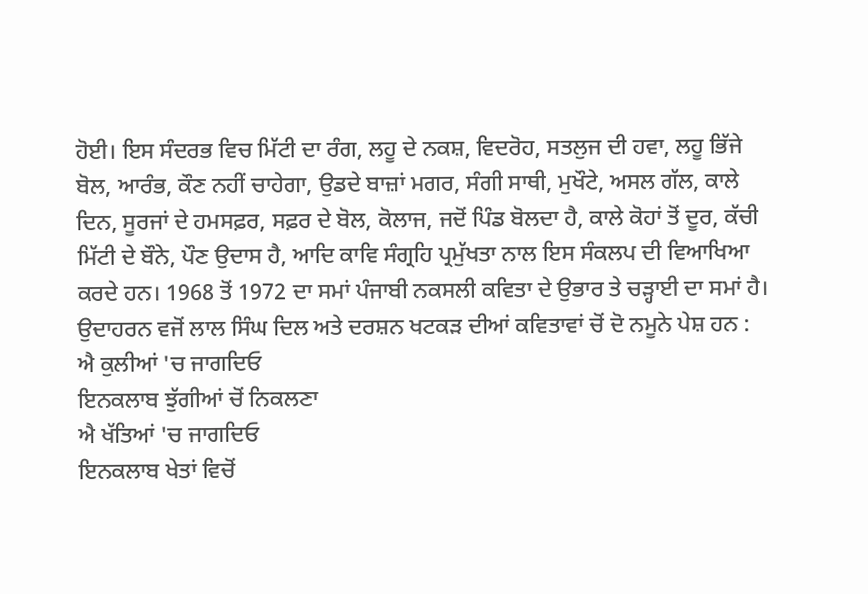ਹੋਈ। ਇਸ ਸੰਦਰਭ ਵਿਚ ਮਿੱਟੀ ਦਾ ਰੰਗ, ਲਹੂ ਦੇ ਨਕਸ਼, ਵਿਦਰੋਹ, ਸਤਲੁਜ ਦੀ ਹਵਾ, ਲਹੂ ਭਿੱਜੇ ਬੋਲ, ਆਰੰਭ, ਕੌਣ ਨਹੀਂ ਚਾਹੇਗਾ, ਉਡਦੇ ਬਾਜ਼ਾਂ ਮਗਰ, ਸੰਗੀ ਸਾਥੀ, ਮੁਖੌਟੇ, ਅਸਲ ਗੱਲ, ਕਾਲੇ ਦਿਨ, ਸੂਰਜਾਂ ਦੇ ਹਮਸਫ਼ਰ, ਸਫ਼ਰ ਦੇ ਬੋਲ, ਕੋਲਾਜ, ਜਦੋਂ ਪਿੰਡ ਬੋਲਦਾ ਹੈ, ਕਾਲੇ ਕੋਹਾਂ ਤੋਂ ਦੂਰ, ਕੱਚੀ ਮਿੱਟੀ ਦੇ ਬੌਨੇ, ਪੌਣ ਉਦਾਸ ਹੈ, ਆਦਿ ਕਾਵਿ ਸੰਗ੍ਰਹਿ ਪ੍ਰਮੁੱਖਤਾ ਨਾਲ ਇਸ ਸੰਕਲਪ ਦੀ ਵਿਆਖਿਆ ਕਰਦੇ ਹਨ। 1968 ਤੋਂ 1972 ਦਾ ਸਮਾਂ ਪੰਜਾਬੀ ਨਕਸਲੀ ਕਵਿਤਾ ਦੇ ਉਭਾਰ ਤੇ ਚੜ੍ਹਾਈ ਦਾ ਸਮਾਂ ਹੈ। ਉਦਾਹਰਨ ਵਜੋਂ ਲਾਲ ਸਿੰਘ ਦਿਲ ਅਤੇ ਦਰਸ਼ਨ ਖਟਕੜ ਦੀਆਂ ਕਵਿਤਾਵਾਂ ਚੋਂ ਦੋ ਨਮੂਨੇ ਪੇਸ਼ ਹਨ :
ਐ ਕੁਲੀਆਂ 'ਚ ਜਾਗਦਿਓ
ਇਨਕਲਾਬ ਝੁੱਗੀਆਂ ਚੋਂ ਨਿਕਲਣਾ
ਐ ਖੱਤਿਆਂ 'ਚ ਜਾਗਦਿਓ
ਇਨਕਲਾਬ ਖੇਤਾਂ ਵਿਚੋਂ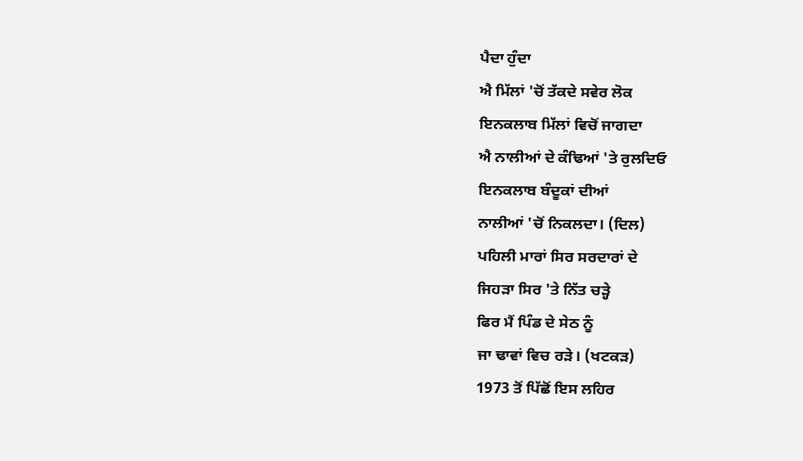ਪੈਦਾ ਹੁੰਦਾ
ਐ ਮਿੱਲਾਂ 'ਚੋਂ ਤੱਕਦੇ ਸਵੇਰ ਲੋਕ
ਇਨਕਲਾਬ ਮਿੱਲਾਂ ਵਿਚੋਂ ਜਾਗਦਾ
ਐ ਨਾਲੀਆਂ ਦੇ ਕੰਢਿਆਂ 'ਤੇ ਰੁਲਦਿਓ
ਇਨਕਲਾਬ ਬੰਦੂਕਾਂ ਦੀਆਂ
ਨਾਲੀਆਂ 'ਚੋਂ ਨਿਕਲਦਾ। (ਦਿਲ)
ਪਹਿਲੀ ਮਾਰਾਂ ਸਿਰ ਸਰਦਾਰਾਂ ਦੇ
ਜਿਹੜਾ ਸਿਰ 'ਤੇ ਨਿੱਤ ਚੜ੍ਹੇ
ਫਿਰ ਮੈਂ ਪਿੰਡ ਦੇ ਸੇਠ ਨੂੰ
ਜਾ ਢਾਵਾਂ ਵਿਚ ਰੜੇ। (ਖਟਕੜ)
1973 ਤੋਂ ਪਿੱਛੋਂ ਇਸ ਲਹਿਰ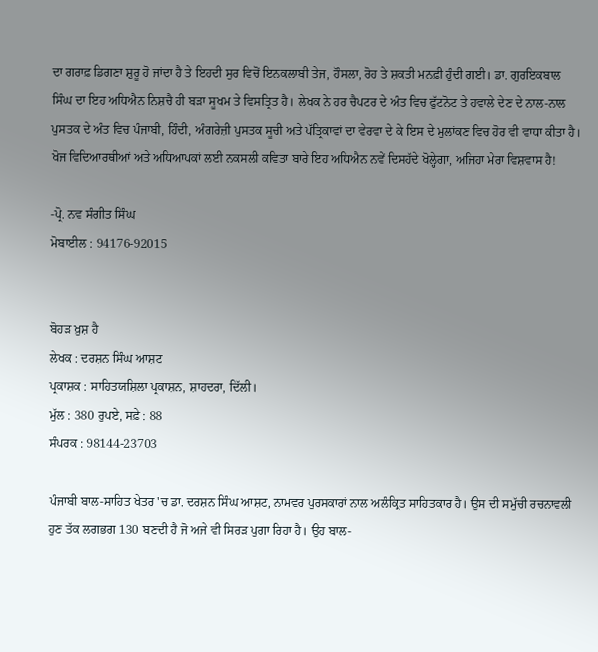ਦਾ ਗਰਾਫ਼ ਡਿਗਣਾ ਸ਼ੁਰੂ ਹੋ ਜਾਂਦਾ ਹੈ ਤੇ ਇਹਦੀ ਸੁਰ ਵਿਚੋਂ ਇਨਕਲਾਬੀ ਤੇਜ, ਹੌਸਲਾ, ਰੋਹ ਤੇ ਸ਼ਕਤੀ ਮਨਫ਼ੀ ਹੁੰਦੀ ਗਈ। ਡਾ. ਗੁਰਇਕਬਾਲ ਸਿੰਘ ਦਾ ਇਹ ਅਧਿਐਨ ਨਿਸ਼ਚੈ ਹੀ ਬੜਾ ਸੂਖਮ ਤੇ ਵਿਸਤ੍ਰਿਤ ਹੈ। ਲੇਖਕ ਨੇ ਹਰ ਚੈਪਟਰ ਦੇ ਅੰਤ ਵਿਚ ਫੁੱਟਨੋਟ ਤੇ ਹਵਾਲੇ ਦੇਣ ਦੇ ਨਾਲ-ਨਾਲ ਪੁਸਤਕ ਦੇ ਅੰਤ ਵਿਚ ਪੰਜਾਬੀ, ਹਿੰਦੀ, ਅੰਗਰੇਜ਼ੀ ਪੁਸਤਕ ਸੂਚੀ ਅਤੇ ਪੱਤ੍ਰਿਕਾਵਾਂ ਦਾ ਵੇਰਵਾ ਦੇ ਕੇ ਇਸ ਦੇ ਮੁਲਾਂਕਣ ਵਿਚ ਹੋਰ ਵੀ ਵਾਧਾ ਕੀਤਾ ਹੈ। ਖੋਜ ਵਿਦਿਆਰਥੀਆਂ ਅਤੇ ਅਧਿਆਪਕਾਂ ਲਈ ਨਕਸਲੀ ਕਵਿਤਾ ਬਾਰੇ ਇਹ ਅਧਿਐਨ ਨਵੇਂ ਦਿਸਹੱਦੇ ਖੋਲ੍ਹੇਗਾ, ਅਜਿਹਾ ਮੇਰਾ ਵਿਸ਼ਵਾਸ ਹੈ!

-ਪ੍ਰੋ. ਨਵ ਸੰਗੀਤ ਸਿੰਘ
ਮੋਬਾਈਲ : 94176-92015


ਬੋਹੜ ਖ਼ੁਸ਼ ਹੈ
ਲੇਖਕ : ਦਰਸ਼ਨ ਸਿੰਘ ਆਸ਼ਟ
ਪ੍ਰਕਾਸ਼ਕ : ਸਾਹਿਤਯਸ਼ਿਲਾ ਪ੍ਰਕਾਸ਼ਨ, ਸ਼ਾਹਦਰਾ, ਦਿੱਲੀ।
ਮੁੱਲ : 380 ਰੁਪਏ, ਸਫ਼ੇ : 88
ਸੰਪਰਕ : 98144-23703

ਪੰਜਾਬੀ ਬਾਲ-ਸਾਹਿਤ ਖੇਤਰ 'ਚ ਡਾ. ਦਰਸ਼ਨ ਸਿੰਘ ਆਸ਼ਟ, ਨਾਮਵਰ ਪੁਰਸਕਾਰਾਂ ਨਾਲ ਅਲੰਕ੍ਰਿਤ ਸਾਹਿਤਕਾਰ ਹੈ। ਉਸ ਦੀ ਸਮੁੱਚੀ ਰਚਨਾਵਲੀ ਹੁਣ ਤੱਕ ਲਗਭਗ 130 ਬਣਦੀ ਹੈ ਜੋ ਅਜੇ ਵੀ ਸਿਰੜ ਪੁਗਾ ਰਿਹਾ ਹੈ। ਉਹ ਬਾਲ-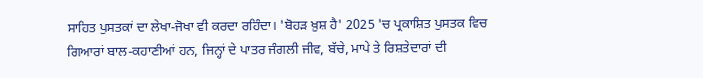ਸਾਹਿਤ ਪੁਸਤਕਾਂ ਦਾ ਲੇਖਾ-ਜੋਖਾ ਵੀ ਕਰਦਾ ਰਹਿੰਦਾ। 'ਬੋਹੜ ਖ਼ੁਸ਼ ਹੈ' 2025 'ਚ ਪ੍ਰਕਾਸ਼ਿਤ ਪੁਸਤਕ ਵਿਚ ਗਿਆਰਾਂ ਬਾਲ-ਕਹਾਣੀਆਂ ਹਨ, ਜਿਨ੍ਹਾਂ ਦੇ ਪਾਤਰ ਜੰਗਲੀ ਜੀਵ, ਬੱਚੇ, ਮਾਪੇ ਤੇ ਰਿਸ਼ਤੇਦਾਰਾਂ ਦੀ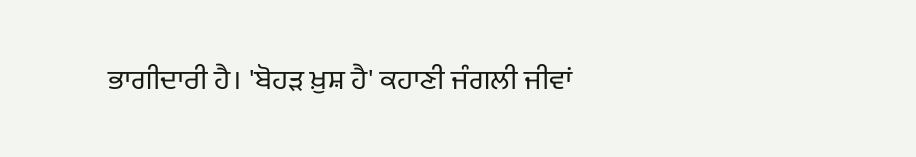ਭਾਗੀਦਾਰੀ ਹੈ। 'ਬੋਹੜ ਖ਼ੁਸ਼ ਹੈ' ਕਹਾਣੀ ਜੰਗਲੀ ਜੀਵਾਂ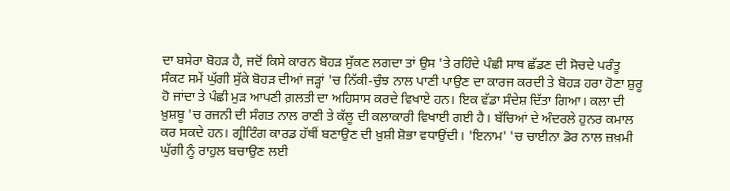ਦਾ ਬਸੇਰਾ ਬੋਹੜ ਹੈ, ਜਦੋਂ ਕਿਸੇ ਕਾਰਨ ਬੋਹੜ ਸੁੱਕਣ ਲਗਦਾ ਤਾਂ ਉਸ 'ਤੇ ਰਹਿੰਦੇ ਪੰਛੀ ਸਾਥ ਛੱਡਣ ਦੀ ਸੋਚਦੇ ਪਰੰਤੂ ਸੰਕਟ ਸਮੇਂ ਘੁੱਗੀ ਸੁੱਕੇ ਬੋਹੜ ਦੀਆਂ ਜੜ੍ਹਾਂ 'ਚ ਨਿੱਕੀ-ਚੁੰਝ ਨਾਲ ਪਾਣੀ ਪਾਉਣ ਦਾ ਕਾਰਜ ਕਰਦੀ ਤੇ ਬੋਹੜ ਹਰਾ ਹੋਣਾ ਸ਼ੁਰੂ ਹੋ ਜਾਂਦਾ ਤੇ ਪੰਛੀ ਮੁੜ ਆਪਣੀ ਗ਼ਲਤੀ ਦਾ ਅਹਿਸਾਸ ਕਰਦੇ ਵਿਖਾਏ ਹਨ। ਇਕ ਵੱਡਾ ਸੰਦੇਸ਼ ਦਿੱਤਾ ਗਿਆ। ਕਲਾ ਦੀ ਖ਼ੁਸ਼ਬੂ 'ਚ ਰਜਨੀ ਦੀ ਸੰਗਤ ਨਾਲ ਰਾਣੀ ਤੇ ਕੱਲੂ ਦੀ ਕਲਾਕਾਰੀ ਵਿਖਾਈ ਗਈ ਹੈ। ਬੱਚਿਆਂ ਦੇ ਅੰਦਰਲੇ ਹੁਨਰ ਕਮਾਲ ਕਰ ਸਕਦੇ ਹਨ। ਗ੍ਰੀਟਿੰਗ ਕਾਰਡ ਹੱਥੀਂ ਬਣਾਉਣ ਦੀ ਖ਼ੁਸ਼ੀ ਸ਼ੋਭਾ ਵਧਾਉਂਦੀ। 'ਇਨਾਮ' 'ਚ ਚਾਈਨਾ ਡੋਰ ਨਾਲ ਜ਼ਖ਼ਮੀ ਘੁੱਗੀ ਨੂੰ ਰਾਹੁਲ ਬਚਾਉਣ ਲਈ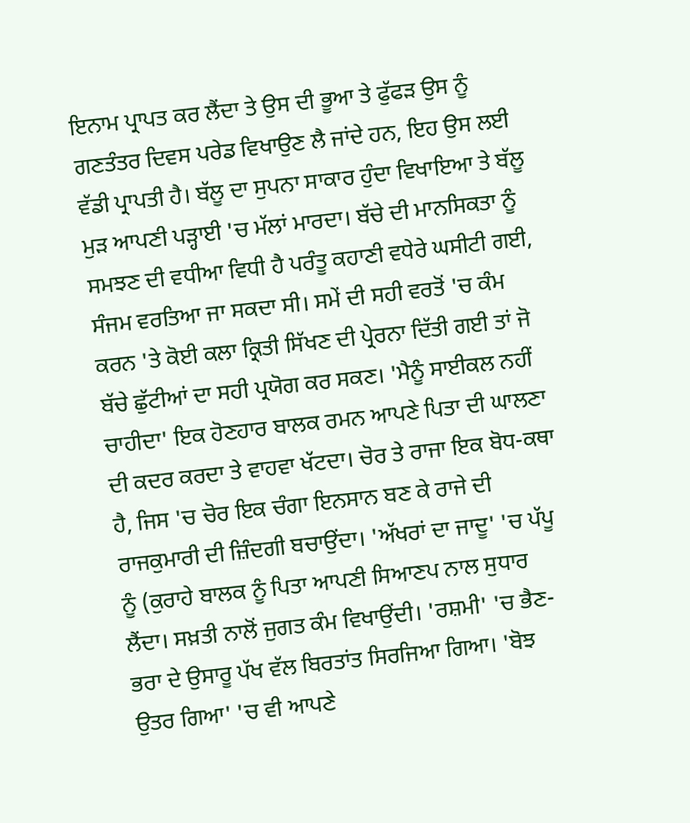ਇਨਾਮ ਪ੍ਰਾਪਤ ਕਰ ਲੈਂਦਾ ਤੇ ਉਸ ਦੀ ਭੂਆ ਤੇ ਫੁੱਫੜ ਉਸ ਨੂੰ ਗਣਤੰਤਰ ਦਿਵਸ ਪਰੇਡ ਵਿਖਾਉਣ ਲੈ ਜਾਂਦੇ ਹਨ, ਇਹ ਉਸ ਲਈ ਵੱਡੀ ਪ੍ਰਾਪਤੀ ਹੈ। ਬੱਲੂ ਦਾ ਸੁਪਨਾ ਸਾਕਾਰ ਹੁੰਦਾ ਵਿਖਾਇਆ ਤੇ ਬੱਲੂ ਮੁੜ ਆਪਣੀ ਪੜ੍ਹਾਈ 'ਚ ਮੱਲਾਂ ਮਾਰਦਾ। ਬੱਚੇ ਦੀ ਮਾਨਸਿਕਤਾ ਨੂੰ ਸਮਝਣ ਦੀ ਵਧੀਆ ਵਿਧੀ ਹੈ ਪਰੰਤੂ ਕਹਾਣੀ ਵਧੇਰੇ ਘਸੀਟੀ ਗਈ, ਸੰਜਮ ਵਰਤਿਆ ਜਾ ਸਕਦਾ ਸੀ। ਸਮੇਂ ਦੀ ਸਹੀ ਵਰਤੋਂ 'ਚ ਕੰਮ ਕਰਨ 'ਤੇ ਕੋਈ ਕਲਾ ਕ੍ਰਿਤੀ ਸਿੱਖਣ ਦੀ ਪ੍ਰੇਰਨਾ ਦਿੱਤੀ ਗਈ ਤਾਂ ਜੋ ਬੱਚੇ ਛੁੱਟੀਆਂ ਦਾ ਸਹੀ ਪ੍ਰਯੋਗ ਕਰ ਸਕਣ। 'ਮੈਨੂੰ ਸਾਈਕਲ ਨਹੀਂ ਚਾਹੀਦਾ' ਇਕ ਹੋਣਹਾਰ ਬਾਲਕ ਰਮਨ ਆਪਣੇ ਪਿਤਾ ਦੀ ਘਾਲਣਾ ਦੀ ਕਦਰ ਕਰਦਾ ਤੇ ਵਾਹਵਾ ਖੱਟਦਾ। ਚੋਰ ਤੇ ਰਾਜਾ ਇਕ ਬੋਧ-ਕਥਾ ਹੈ, ਜਿਸ 'ਚ ਚੋਰ ਇਕ ਚੰਗਾ ਇਨਸਾਨ ਬਣ ਕੇ ਰਾਜੇ ਦੀ ਰਾਜਕੁਮਾਰੀ ਦੀ ਜ਼ਿੰਦਗੀ ਬਚਾਉਂਦਾ। 'ਅੱਖਰਾਂ ਦਾ ਜਾਦੂ' 'ਚ ਪੱਪੂ ਨੂੰ (ਕੁਰਾਹੇ ਬਾਲਕ ਨੂੰ ਪਿਤਾ ਆਪਣੀ ਸਿਆਣਪ ਨਾਲ ਸੁਧਾਰ ਲੈਂਦਾ। ਸਖ਼ਤੀ ਨਾਲੋਂ ਜੁਗਤ ਕੰਮ ਵਿਖਾਉਂਦੀ। 'ਰਸ਼ਮੀ' 'ਚ ਭੈਣ-ਭਰਾ ਦੇ ਉਸਾਰੂ ਪੱਖ ਵੱਲ ਬਿਰਤਾਂਤ ਸਿਰਜਿਆ ਗਿਆ। 'ਬੋਝ ਉਤਰ ਗਿਆ' 'ਚ ਵੀ ਆਪਣੇ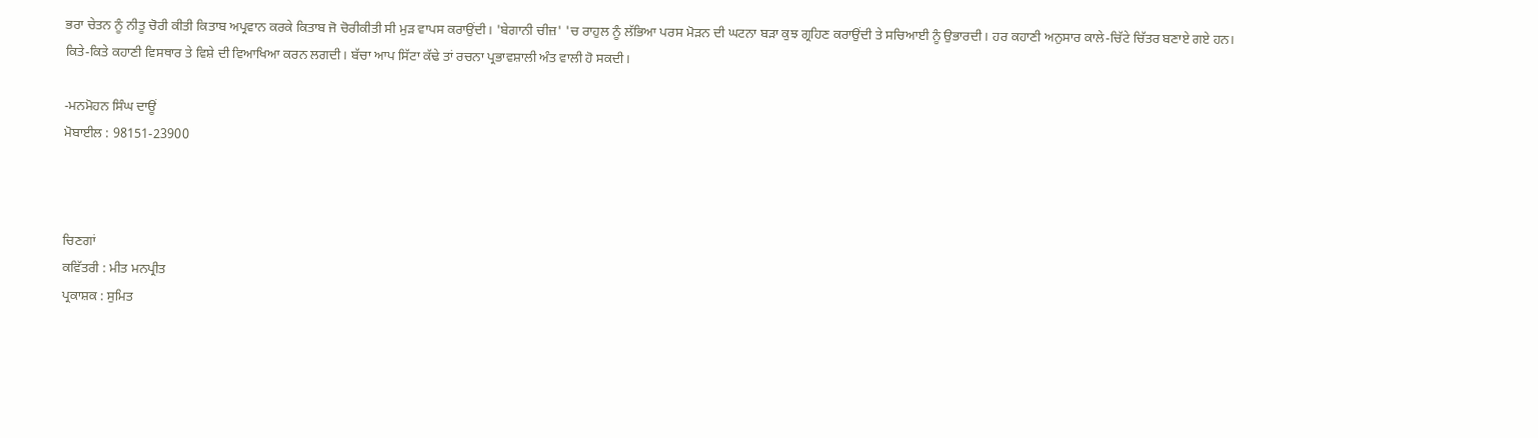ਭਰਾ ਚੇਤਨ ਨੂੰ ਨੀਤੂ ਚੋਰੀ ਕੀਤੀ ਕਿਤਾਬ ਅਪ੍ਰਵਾਨ ਕਰਕੇ ਕਿਤਾਬ ਜੋ ਚੋਰੀਕੀਤੀ ਸੀ ਮੁੜ ਵਾਪਸ ਕਰਾਉਂਦੀ। 'ਬੇਗਾਨੀ ਚੀਜ਼' 'ਚ ਰਾਹੁਲ ਨੂੰ ਲੱਭਿਆ ਪਰਸ ਮੋੜਨ ਦੀ ਘਟਨਾ ਬੜਾ ਕੁਝ ਗ੍ਰਹਿਣ ਕਰਾਉਂਦੀ ਤੇ ਸਚਿਆਈ ਨੂੰ ਉਭਾਰਦੀ। ਹਰ ਕਹਾਣੀ ਅਨੁਸਾਰ ਕਾਲੇ-ਚਿੱਟੇ ਚਿੱਤਰ ਬਣਾਏ ਗਏ ਹਨ। ਕਿਤੇ-ਕਿਤੇ ਕਹਾਣੀ ਵਿਸਥਾਰ ਤੇ ਵਿਸ਼ੇ ਦੀ ਵਿਆਖਿਆ ਕਰਨ ਲਗਦੀ। ਬੱਚਾ ਆਪ ਸਿੱਟਾ ਕੱਢੇ ਤਾਂ ਰਚਨਾ ਪ੍ਰਭਾਵਸ਼ਾਲੀ ਅੰਤ ਵਾਲੀ ਹੋ ਸਕਦੀ।

-ਮਨਮੋਹਨ ਸਿੰਘ ਦਾਊਂ
ਮੋਬਾਈਲ : 98151-23900



ਚਿਣਗਾਂ
ਕਵਿੱਤਰੀ : ਮੀਤ ਮਨਪ੍ਰੀਤ
ਪ੍ਰਕਾਸ਼ਕ : ਸੁਮਿਤ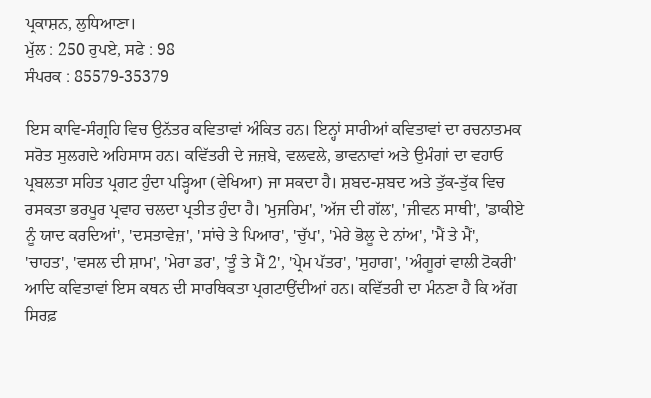ਪ੍ਰਕਾਸ਼ਨ, ਲੁਧਿਆਣਾ।
ਮੁੱਲ : 250 ਰੁਪਏ, ਸਫੇ : 98
ਸੰਪਰਕ : 85579-35379

ਇਸ ਕਾਵਿ-ਸੰਗ੍ਰਹਿ ਵਿਚ ਉਨੱਤਰ ਕਵਿਤਾਵਾਂ ਅੰਕਿਤ ਹਨ। ਇਨ੍ਹਾਂ ਸਾਰੀਆਂ ਕਵਿਤਾਵਾਂ ਦਾ ਰਚਨਾਤਮਕ ਸਰੋਤ ਸੁਲਗਦੇ ਅਹਿਸਾਸ ਹਨ। ਕਵਿੱਤਰੀ ਦੇ ਜਜ਼ਬੇ, ਵਲਵਲੇ, ਭਾਵਨਾਵਾਂ ਅਤੇ ਉਮੰਗਾਂ ਦਾ ਵਹਾਓ ਪ੍ਰਬਲਤਾ ਸਹਿਤ ਪ੍ਰਗਟ ਹੁੰਦਾ ਪੜ੍ਹਿਆ (ਵੇਖਿਆ) ਜਾ ਸਕਦਾ ਹੈ। ਸ਼ਬਦ-ਸ਼ਬਦ ਅਤੇ ਤੁੱਕ-ਤੁੱਕ ਵਿਚ ਰਸਕਤਾ ਭਰਪੂਰ ਪ੍ਰਵਾਹ ਚਲਦਾ ਪ੍ਰਤੀਤ ਹੁੰਦਾ ਹੈ। 'ਮੁਜਰਿਮ', 'ਅੱਜ ਦੀ ਗੱਲ', 'ਜੀਵਨ ਸਾਥੀ', 'ਡਾਕੀਏ ਨੂੰ ਯਾਦ ਕਰਦਿਆਂ', 'ਦਸਤਾਵੇਜ਼', 'ਸਾਂਚੇ ਤੇ ਪਿਆਰ', 'ਚੁੱਪ', 'ਮੇਰੇ ਭੋਲੂ ਦੇ ਨਾਂਅ', 'ਮੈਂ ਤੇ ਮੈਂ', 'ਚਾਹਤ', 'ਵਸਲ ਦੀ ਸ਼ਾਮ', 'ਮੇਰਾ ਡਰ', 'ਤੂੰ ਤੇ ਮੈਂ 2', 'ਪ੍ਰੇਮ ਪੱਤਰ', 'ਸੁਹਾਗ', 'ਅੰਗੂਰਾਂ ਵਾਲੀ ਟੋਕਰੀ' ਆਦਿ ਕਵਿਤਾਵਾਂ ਇਸ ਕਥਨ ਦੀ ਸਾਰਥਿਕਤਾ ਪ੍ਰਗਟਾਉਂਦੀਆਂ ਹਨ। ਕਵਿੱਤਰੀ ਦਾ ਮੰਨਣਾ ਹੈ ਕਿ ਅੱਗ ਸਿਰਫ਼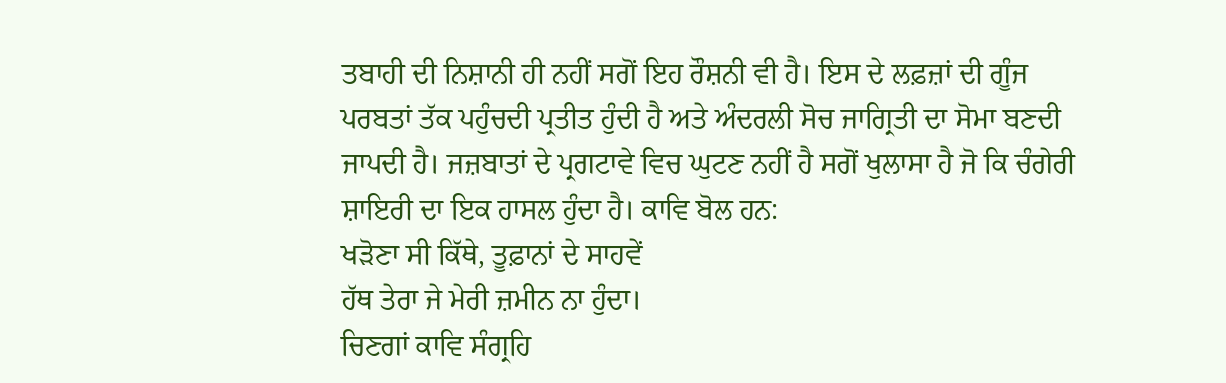ਤਬਾਹੀ ਦੀ ਨਿਸ਼ਾਨੀ ਹੀ ਨਹੀਂ ਸਗੋਂ ਇਹ ਰੌਸ਼ਨੀ ਵੀ ਹੈ। ਇਸ ਦੇ ਲਫ਼ਜ਼ਾਂ ਦੀ ਗੂੰਜ ਪਰਬਤਾਂ ਤੱਕ ਪਹੁੰਚਦੀ ਪ੍ਰਤੀਤ ਹੁੰਦੀ ਹੈ ਅਤੇ ਅੰਦਰਲੀ ਸੋਚ ਜਾਗ੍ਰਿਤੀ ਦਾ ਸੋਮਾ ਬਣਦੀ ਜਾਪਦੀ ਹੈ। ਜਜ਼ਬਾਤਾਂ ਦੇ ਪ੍ਰਗਟਾਵੇ ਵਿਚ ਘੁਟਣ ਨਹੀਂ ਹੈ ਸਗੋਂ ਖੁਲਾਸਾ ਹੈ ਜੋ ਕਿ ਚੰਗੇਰੀ ਸ਼ਾਇਰੀ ਦਾ ਇਕ ਹਾਸਲ ਹੁੰਦਾ ਹੈ। ਕਾਵਿ ਬੋਲ ਹਨ:
ਖੜੋਣਾ ਸੀ ਕਿੱਥੇ, ਤੂਫ਼ਾਨਾਂ ਦੇ ਸਾਹਵੇਂ
ਹੱਥ ਤੇਰਾ ਜੇ ਮੇਰੀ ਜ਼ਮੀਨ ਨਾ ਹੁੰਦਾ।
ਚਿਣਗਾਂ ਕਾਵਿ ਸੰਗ੍ਰਹਿ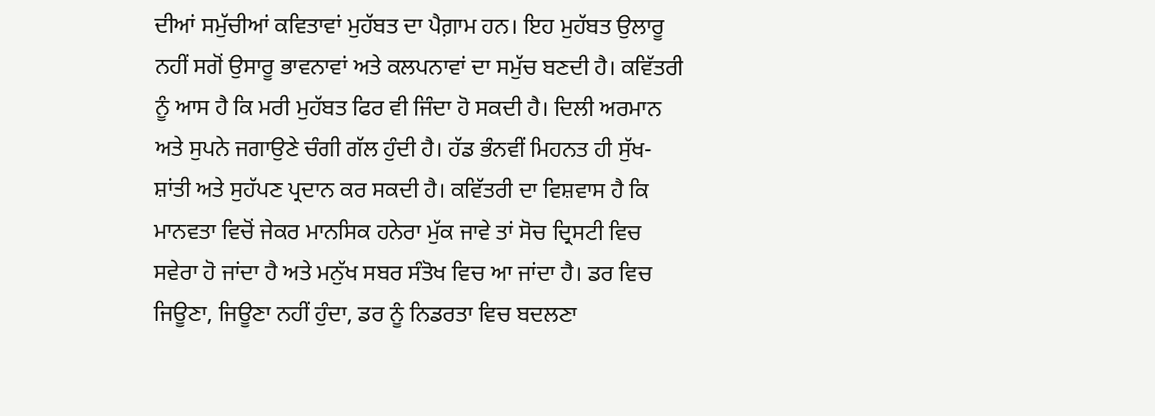ਦੀਆਂ ਸਮੁੱਚੀਆਂ ਕਵਿਤਾਵਾਂ ਮੁਹੱਬਤ ਦਾ ਪੈਗ਼ਾਮ ਹਨ। ਇਹ ਮੁਹੱਬਤ ਉਲਾਰੂ ਨਹੀਂ ਸਗੋਂ ਉਸਾਰੂ ਭਾਵਨਾਵਾਂ ਅਤੇ ਕਲਪਨਾਵਾਂ ਦਾ ਸਮੁੱਚ ਬਣਦੀ ਹੈ। ਕਵਿੱਤਰੀ ਨੂੰ ਆਸ ਹੈ ਕਿ ਮਰੀ ਮੁਹੱਬਤ ਫਿਰ ਵੀ ਜਿੰਦਾ ਹੋ ਸਕਦੀ ਹੈ। ਦਿਲੀ ਅਰਮਾਨ ਅਤੇ ਸੁਪਨੇ ਜਗਾਉਣੇ ਚੰਗੀ ਗੱਲ ਹੁੰਦੀ ਹੈ। ਹੱਡ ਭੰਨਵੀਂ ਮਿਹਨਤ ਹੀ ਸੁੱਖ-ਸ਼ਾਂਤੀ ਅਤੇ ਸੁਹੱਪਣ ਪ੍ਰਦਾਨ ਕਰ ਸਕਦੀ ਹੈ। ਕਵਿੱਤਰੀ ਦਾ ਵਿਸ਼ਵਾਸ ਹੈ ਕਿ ਮਾਨਵਤਾ ਵਿਚੋਂ ਜੇਕਰ ਮਾਨਸਿਕ ਹਨੇਰਾ ਮੁੱਕ ਜਾਵੇ ਤਾਂ ਸੋਚ ਦ੍ਰਿਸਟੀ ਵਿਚ ਸਵੇਰਾ ਹੋ ਜਾਂਦਾ ਹੈ ਅਤੇ ਮਨੁੱਖ ਸਬਰ ਸੰਤੋਖ ਵਿਚ ਆ ਜਾਂਦਾ ਹੈ। ਡਰ ਵਿਚ ਜਿਊਣਾ, ਜਿਊਣਾ ਨਹੀਂ ਹੁੰਦਾ, ਡਰ ਨੂੰ ਨਿਡਰਤਾ ਵਿਚ ਬਦਲਣਾ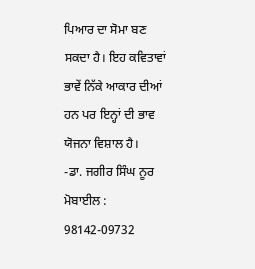ਪਿਆਰ ਦਾ ਸੋਮਾ ਬਣ ਸਕਦਾ ਹੈ। ਇਹ ਕਵਿਤਾਵਾਂ ਭਾਵੇਂ ਨਿੱਕੇ ਆਕਾਰ ਦੀਆਂ ਹਨ ਪਰ ਇਨ੍ਹਾਂ ਦੀ ਭਾਵ ਯੋਜਨਾ ਵਿਸ਼ਾਲ ਹੈ।
-ਡਾ. ਜਗੀਰ ਸਿੰਘ ਨੂਰ
ਮੋਬਾਈਲ : 98142-09732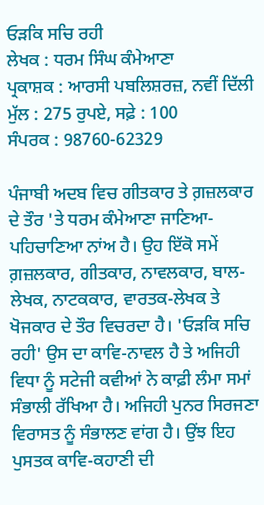ਓੜਕਿ ਸਚਿ ਰਹੀ
ਲੇਖਕ : ਧਰਮ ਸਿੰਘ ਕੰਮੇਆਣਾ
ਪ੍ਰਕਾਸ਼ਕ : ਆਰਸੀ ਪਬਲਿਸ਼ਰਜ਼, ਨਵੀਂ ਦਿੱਲੀ
ਮੁੱਲ : 275 ਰੁਪਏ, ਸਫ਼ੇ : 100
ਸੰਪਰਕ : 98760-62329

ਪੰਜਾਬੀ ਅਦਬ ਵਿਚ ਗੀਤਕਾਰ ਤੇ ਗ਼ਜ਼ਲਕਾਰ ਦੇ ਤੌਰ 'ਤੇ ਧਰਮ ਕੰਮੇਆਣਾ ਜਾਣਿਆ-ਪਹਿਚਾਣਿਆ ਨਾਂਅ ਹੈ। ਉਹ ਇੱਕੋ ਸਮੇਂ ਗ਼ਜ਼ਲਕਾਰ, ਗੀਤਕਾਰ, ਨਾਵਲਕਾਰ, ਬਾਲ-ਲੇਖਕ, ਨਾਟਕਕਾਰ, ਵਾਰਤਕ-ਲੇਖਕ ਤੇ ਖੋਜਕਾਰ ਦੇ ਤੌਰ ਵਿਚਰਦਾ ਹੈ। 'ਓੜਕਿ ਸਚਿ ਰਹੀ' ਉਸ ਦਾ ਕਾਵਿ-ਨਾਵਲ ਹੈ ਤੇ ਅਜਿਹੀ ਵਿਧਾ ਨੂੰ ਸਟੇਜੀ ਕਵੀਆਂ ਨੇ ਕਾਫ਼ੀ ਲੰਮਾ ਸਮਾਂ ਸੰਭਾਲੀ ਰੱਖਿਆ ਹੈ। ਅਜਿਹੀ ਪੁਨਰ ਸਿਰਜਣਾ ਵਿਰਾਸਤ ਨੂੰ ਸੰਭਾਲਣ ਵਾਂਗ ਹੈ। ਉਂਝ ਇਹ ਪੁਸਤਕ ਕਾਵਿ-ਕਹਾਣੀ ਦੀ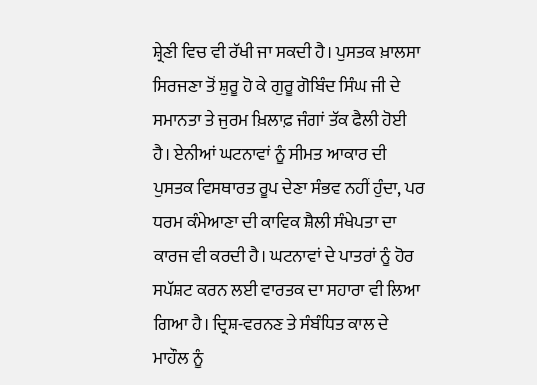ਸ਼੍ਰੇਣੀ ਵਿਚ ਵੀ ਰੱਖੀ ਜਾ ਸਕਦੀ ਹੈ। ਪੁਸਤਕ ਖ਼ਾਲਸਾ ਸਿਰਜਣਾ ਤੋਂ ਸ਼ੁਰੂ ਹੋ ਕੇ ਗੁਰੂ ਗੋਬਿੰਦ ਸਿੰਘ ਜੀ ਦੇ ਸਮਾਨਤਾ ਤੇ ਜੁਰਮ ਖ਼ਿਲਾਫ਼ ਜੰਗਾਂ ਤੱਕ ਫੈਲੀ ਹੋਈ ਹੈ। ਏਨੀਆਂ ਘਟਨਾਵਾਂ ਨੂੰ ਸੀਮਤ ਆਕਾਰ ਦੀ ਪੁਸਤਕ ਵਿਸਥਾਰਤ ਰੂਪ ਦੇਣਾ ਸੰਭਵ ਨਹੀਂ ਹੁੰਦਾ, ਪਰ ਧਰਮ ਕੰਮੇਆਣਾ ਦੀ ਕਾਵਿਕ ਸ਼ੈਲੀ ਸੰਖੇਪਤਾ ਦਾ ਕਾਰਜ ਵੀ ਕਰਦੀ ਹੈ। ਘਟਨਾਵਾਂ ਦੇ ਪਾਤਰਾਂ ਨੂੰ ਹੋਰ ਸਪੱਸ਼ਟ ਕਰਨ ਲਈ ਵਾਰਤਕ ਦਾ ਸਹਾਰਾ ਵੀ ਲਿਆ ਗਿਆ ਹੈ। ਦ੍ਰਿਸ਼-ਵਰਨਣ ਤੇ ਸੰਬੰਧਿਤ ਕਾਲ ਦੇ ਮਾਹੌਲ ਨੂੰ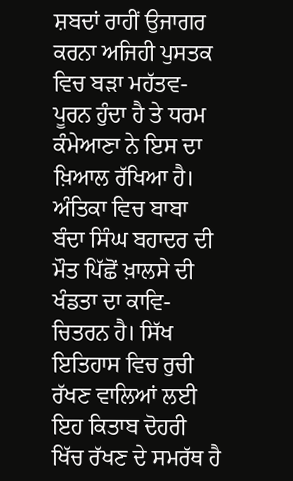ਸ਼ਬਦਾਂ ਰਾਹੀਂ ਉਜਾਗਰ ਕਰਨਾ ਅਜਿਹੀ ਪੁਸਤਕ ਵਿਚ ਬੜਾ ਮਹੱਤਵ-ਪੂਰਨ ਹੁੰਦਾ ਹੈ ਤੇ ਧਰਮ ਕੰਮੇਆਣਾ ਨੇ ਇਸ ਦਾ ਖ਼ਿਆਲ ਰੱਖਿਆ ਹੈ। ਅੰਤਿਕਾ ਵਿਚ ਬਾਬਾ ਬੰਦਾ ਸਿੰਘ ਬਹਾਦਰ ਦੀ ਮੌਤ ਪਿੱਛੋਂ ਖ਼ਾਲਸੇ ਦੀ ਖੰਡਤਾ ਦਾ ਕਾਵਿ-ਚਿਤਰਨ ਹੈ। ਸਿੱਖ ਇਤਿਹਾਸ ਵਿਚ ਰੁਚੀ ਰੱਖਣ ਵਾਲਿਆਂ ਲਈ ਇਹ ਕਿਤਾਬ ਦੋਹਰੀ ਖਿੱਚ ਰੱਖਣ ਦੇ ਸਮਰੱਥ ਹੈ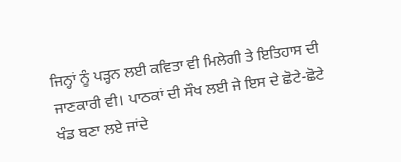ਜਿਨ੍ਹਾਂ ਨੂੰ ਪੜ੍ਹਨ ਲਈ ਕਵਿਤਾ ਵੀ ਮਿਲੇਗੀ ਤੇ ਇਤਿਹਾਸ ਦੀ ਜਾਣਕਾਰੀ ਵੀ। ਪਾਠਕਾਂ ਦੀ ਸੌਖ ਲਈ ਜੇ ਇਸ ਦੇ ਛੋਟੇ-ਛੋਟੇ ਖੰਡ ਬਣਾ ਲਏ ਜਾਂਦੇ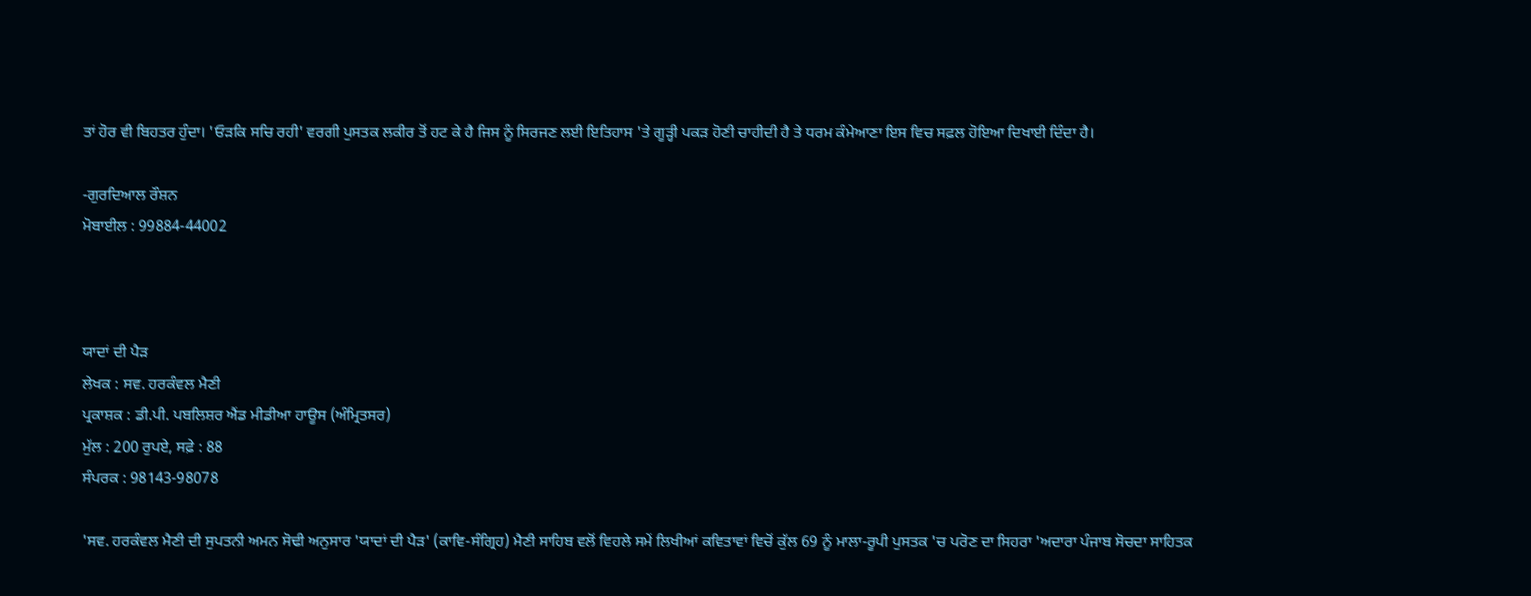ਤਾਂ ਹੋਰ ਵੀ ਬਿਹਤਰ ਹੁੰਦਾ। 'ਓੜਕਿ ਸਚਿ ਰਹੀ' ਵਰਗੀ ਪੁਸਤਕ ਲਕੀਰ ਤੋਂ ਹਟ ਕੇ ਹੈ ਜਿਸ ਨੂੰ ਸਿਰਜਣ ਲਈ ਇਤਿਹਾਸ 'ਤੇ ਗੂੜ੍ਹੀ ਪਕੜ ਹੋਣੀ ਚਾਹੀਦੀ ਹੈ ਤੇ ਧਰਮ ਕੰਮੇਆਣਾ ਇਸ ਵਿਚ ਸਫ਼ਲ ਹੋਇਆ ਦਿਖਾਈ ਦਿੰਦਾ ਹੈ।

-ਗੁਰਦਿਆਲ ਰੌਸ਼ਨ
ਮੋਬਾਈਲ : 99884-44002



ਯਾਦਾਂ ਦੀ ਪੈੜ
ਲੇਖਕ : ਸਵ. ਹਰਕੰਵਲ ਮੈਣੀ
ਪ੍ਰਕਾਸ਼ਕ : ਡੀ.ਪੀ. ਪਬਲਿਸ਼ਰ ਐਂਡ ਮੀਡੀਆ ਹਾਊਸ (ਅੰਮ੍ਰਿਤਸਰ)
ਮੁੱਲ : 200 ਰੁਪਏ, ਸਫ਼ੇ : 88
ਸੰਪਰਕ : 98143-98078

'ਸਵ. ਹਰਕੰਵਲ ਮੈਣੀ ਦੀ ਸੁਪਤਨੀ ਅਮਨ ਸੋਢੀ ਅਨੁਸਾਰ 'ਯਾਦਾਂ ਦੀ ਪੈੜ' (ਕਾਵਿ-ਸੰਗ੍ਰਿਹ) ਮੈਣੀ ਸਾਹਿਬ ਵਲੋਂ ਵਿਹਲੇ ਸਮੇਂ ਲਿਖੀਆਂ ਕਵਿਤਾਵਾਂ ਵਿਚੋਂ ਕੁੱਲ 69 ਨੂੰ ਮਾਲਾ-ਰੂਪੀ ਪੁਸਤਕ 'ਚ ਪਰੋਣ ਦਾ ਸਿਹਰਾ 'ਅਦਾਰਾ ਪੰਜਾਬ ਸੋਚਦਾ ਸਾਹਿਤਕ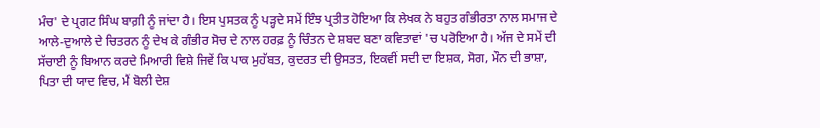ਮੰਚ' ਦੇ ਪ੍ਰਗਟ ਸਿੰਘ ਬਾਗ਼ੀ ਨੂੰ ਜਾਂਦਾ ਹੈ। ਇਸ ਪੁਸਤਕ ਨੂੰ ਪੜ੍ਹਦੇ ਸਮੇਂ ਇੰਝ ਪ੍ਰਤੀਤ ਹੋਇਆ ਕਿ ਲੇਖਕ ਨੇ ਬਹੁਤ ਗੰਭੀਰਤਾ ਨਾਲ ਸਮਾਜ ਦੇ ਆਲੇ-ਦੁਆਲੇ ਦੇ ਚਿਤਰਨ ਨੂੰ ਦੇਖ ਕੇ ਗੰਭੀਰ ਸੋਚ ਦੇ ਨਾਲ ਹਰਫ਼ ਨੂੰ ਚਿੰਤਨ ਦੇ ਸ਼ਬਦ ਬਣਾ ਕਵਿਤਾਵਾਂ 'ਚ ਪਰੋਇਆ ਹੈ। ਅੱਜ ਦੇ ਸਮੇਂ ਦੀ ਸੱਚਾਈ ਨੂੰ ਬਿਆਨ ਕਰਦੇ ਮਿਆਰੀ ਵਿਸ਼ੇ ਜਿਵੇਂ ਕਿ ਪਾਕ ਮੁਹੱਬਤ, ਕੁਦਰਤ ਦੀ ਉਸਤਤ, ਇਕਵੀਂ ਸਦੀ ਦਾ ਇਸ਼ਕ, ਸੋਗ, ਮੌਨ ਦੀ ਭਾਸ਼ਾ, ਪਿਤਾ ਦੀ ਯਾਦ ਵਿਚ, ਮੈਂ ਬੋਲੀ ਦੇਸ਼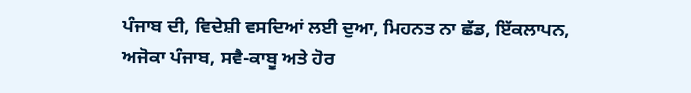ਪੰਜਾਬ ਦੀ, ਵਿਦੇਸ਼ੀ ਵਸਦਿਆਂ ਲਈ ਦੁਆ, ਮਿਹਨਤ ਨਾ ਛੱਡ, ਇੱਕਲਾਪਨ, ਅਜੋਕਾ ਪੰਜਾਬ, ਸਵੈ-ਕਾਬੂ ਅਤੇ ਹੋਰ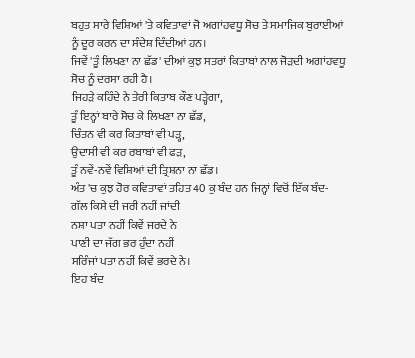ਬਹੁਤ ਸਾਰੇ ਵਿਸ਼ਿਆਂ 'ਤੇ ਕਵਿਤਾਵਾਂ ਜੋ ਅਗਾਂਹਵਧੂ ਸੋਚ ਤੇ ਸਮਾਜਿਕ ਬੁਰਾਈਆਂ ਨੂੰ ਦੂਰ ਕਰਨ ਦਾ ਸੰਦੇਸ਼ ਦਿੰਦੀਆਂ ਹਨ।
ਜਿਵੇਂ 'ਤੂੰ ਲਿਖਣਾ ਨਾ ਛੱਡ' ਦੀਆਂ ਕੁਝ ਸਤਰਾਂ ਕਿਤਾਬਾਂ ਨਾਲ ਜੋੜਦੀ ਅਗਾਂਹਵਧੂ ਸੋਚ ਨੂੰ ਦਰਸਾ ਰਹੀ ਹੈ।
ਜਿਹੜੇ ਕਹਿੰਦੇ ਨੇ ਤੇਰੀ ਕਿਤਾਬ ਕੌਣ ਪੜ੍ਹੇਗਾ,
ਤੂੰ ਇਨ੍ਹਾਂ ਬਾਰੇ ਸੋਚ ਕੇ ਲਿਖਣਾ ਨਾ ਛੱਡ,
ਚਿੰਤਨ ਵੀ ਕਰ ਕਿਤਾਬਾਂ ਵੀ ਪੜ੍ਹ,
ਉਦਾਸੀ ਵੀ ਕਰ ਰਬਾਬਾਂ ਵੀ ਫੜ,
ਤੂੰ ਨਵੇਂ-ਨਵੇਂ ਵਿਸ਼ਿਆਂ ਦੀ ਤ੍ਰਿਸ਼ਨਾ ਨਾ ਛੱਡ।
ਅੰਤ 'ਚ ਕੁਝ ਹੋਰ ਕਵਿਤਾਵਾਂ ਤਹਿਤ 40 ਕੁ ਬੰਦ ਹਨ ਜਿਨ੍ਹਾਂ ਵਿਚੋਂ ਇੱਕ ਬੰਦ-
ਗੱਲ ਕਿਸੇ ਦੀ ਜਰੀ ਨਹੀਂ ਜਾਂਦੀ
ਨਸ਼ਾ ਪਤਾ ਨਹੀਂ ਕਿਵੇਂ ਜਰਦੇ ਨੇ
ਪਾਣੀ ਦਾ ਜੱਗ ਭਰ ਹੁੰਦਾ ਨਹੀਂ
ਸਰਿੰਜਾਂ ਪਤਾ ਨਹੀਂ ਕਿਵੇਂ ਭਰਦੇ ਨੇ।
ਇਹ ਬੰਦ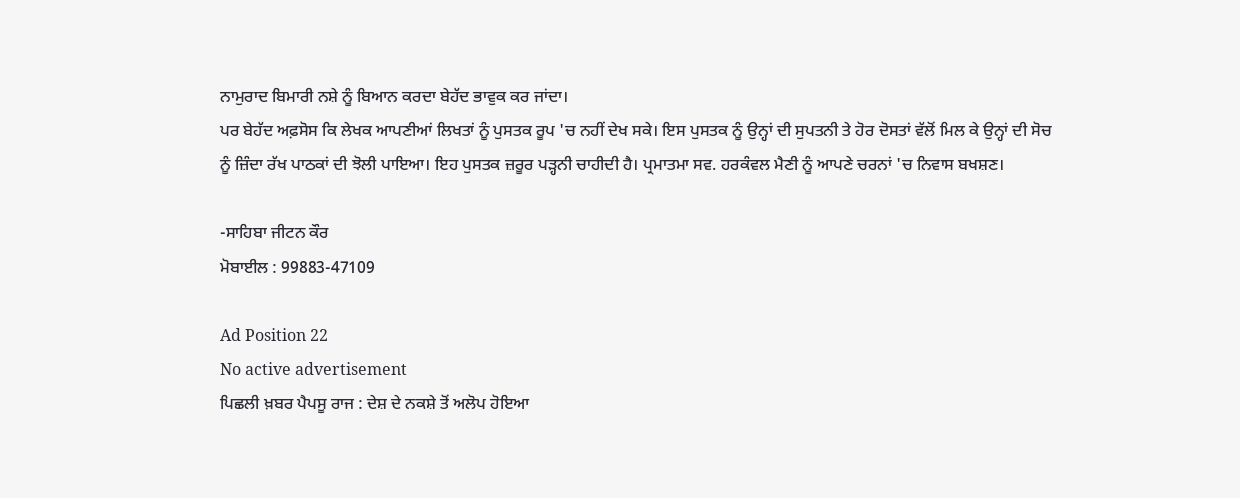ਨਾਮੁਰਾਦ ਬਿਮਾਰੀ ਨਸ਼ੇ ਨੂੰ ਬਿਆਨ ਕਰਦਾ ਬੇਹੱਦ ਭਾਵੁਕ ਕਰ ਜਾਂਦਾ।
ਪਰ ਬੇਹੱਦ ਅਫ਼ਸੋਸ ਕਿ ਲੇਖਕ ਆਪਣੀਆਂ ਲਿਖਤਾਂ ਨੂੰ ਪੁਸਤਕ ਰੂਪ 'ਚ ਨਹੀਂ ਦੇਖ ਸਕੇ। ਇਸ ਪੁਸਤਕ ਨੂੰ ਉਨ੍ਹਾਂ ਦੀ ਸੁਪਤਨੀ ਤੇ ਹੋਰ ਦੋਸਤਾਂ ਵੱਲੋਂ ਮਿਲ ਕੇ ਉਨ੍ਹਾਂ ਦੀ ਸੋਚ ਨੂੰ ਜ਼ਿੰਦਾ ਰੱਖ ਪਾਠਕਾਂ ਦੀ ਝੋਲੀ ਪਾਇਆ। ਇਹ ਪੁਸਤਕ ਜ਼ਰੂਰ ਪੜ੍ਹਨੀ ਚਾਹੀਦੀ ਹੈ। ਪ੍ਰਮਾਤਮਾ ਸਵ. ਹਰਕੰਵਲ ਮੈਣੀ ਨੂੰ ਆਪਣੇ ਚਰਨਾਂ 'ਚ ਨਿਵਾਸ ਬਖਸ਼ਣ।

-ਸਾਹਿਬਾ ਜੀਟਨ ਕੌਰ
ਮੋਬਾਈਲ : 99883-47109

Ad Position 22
No active advertisement
ਪਿਛਲੀ ਖ਼ਬਰ ਪੈਪਸੂ ਰਾਜ : ਦੇਸ਼ ਦੇ ਨਕਸ਼ੇ ਤੋਂ ਅਲੋਪ ਹੋਇਆ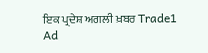ਇਕ ਪ੍ਰਦੇਸ਼ ਅਗਲੀ ਖ਼ਬਰ Trade1
Ad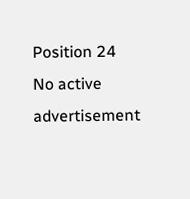Position 24
No active advertisement